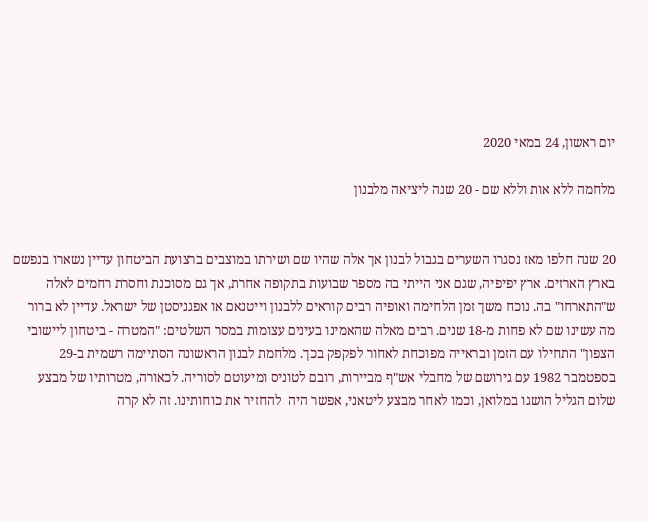יום ראשון, 24 במאי 2020

מלחמה ללא אות וללא שם - 20 שנה ליציאה מלבנון


20 שנה חלפו מאז נסגרו השערים בגבול לבנון אך אלה שהיו שם ושירתו במוצבים ברצועת הביטחון עדיין נשארו בנפשם בארץ הארזים. ארץ יפיפיה, שגם אני הייתי בה מספר שבועות בתקופה אחרת, אך גם מסוכנת וחסרת רחמים לאלה ש"התארחו" בה. נוכח משך זמן הלחימה ואופיה רבים קוראים ללבנון וייטנאם או אפגניסטן של ישראל. עדיין לא ברור מה עשינו שם לא פחות מ-18 שנים. רבים מאלה שהאמינו בעינים עצומות במסר השלטים: "המטרה - ביטחון ליישובי הצפון" התחילו עם הזמן ובראייה מפוכחת לאחור לפקפק בכך. מלחמת לבנון הראשונה הסתיימה רשמית ב-29 בספטמבר 1982 עם גירושם של מחבלי אש"ף מביירות, רובם לטוניס ומיעוטם לסוריה. לכאורה, מטרותיו של מבצע שלום הגליל הושגו במלואן, וכמו לאחר מבצע ליטאני, אפשר היה  להחזיר את כוחותינו. זה לא קרה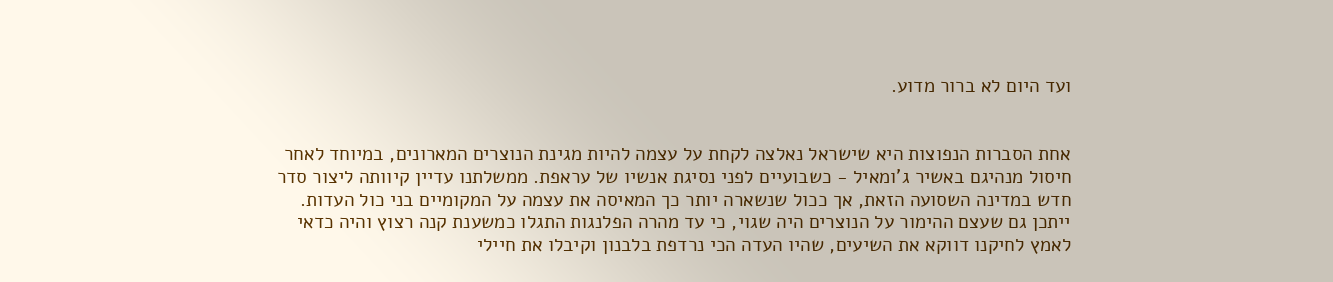ועד היום לא ברור מדוע.


אחת הסברות הנפוצות היא שישראל נאלצה לקחת על עצמה להיות מגינת הנוצרים המארונים, במיוחד לאחר חיסול מנהיגם באשיר ג'ומאיל - כשבועיים לפני נסיגת אנשיו של עראפת. ממשלתנו עדיין קיוותה ליצור סדר חדש במדינה השסועה הזאת, אך ככול שנשארה יותר כך המאיסה את עצמה על המקומיים בני כול העדות. ייתכן גם שעצם ההימור על הנוצרים היה שגוי, כי עד מהרה הפלנגות התגלו כמשענת קנה רצוץ והיה כדאי לאמץ לחיקנו דווקא את השיעים, שהיו העדה הכי נרדפת בלבנון וקיבלו את חיילי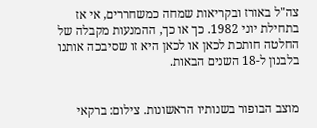צה"ל באורז ובקריאות שמחה כמשחררים, אי אז בתחילת יוני 1982. כך או כך, ההמנעות מקבלה של החלטה חותכת לכאן או לכאן היא זו שסיבכה אותנו בלבנון ל-18 השנים הבאות.


מוצב הבופור בשנותיו הראשונות. צילום: ברקאי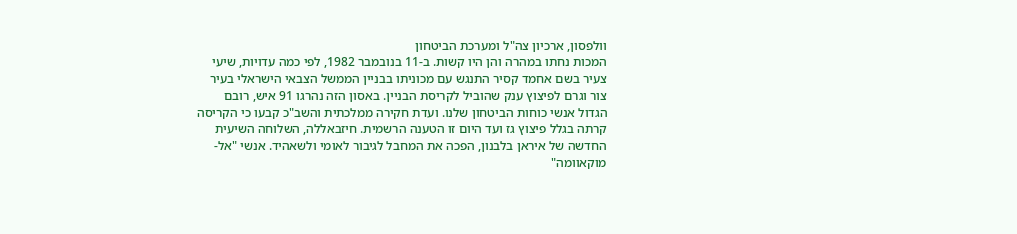וולפסון, ארכיון צה"ל ומערכת הביטחון
המכות נחתו במהרה והן היו קשות. ב-11 בנובמבר 1982, לפי כמה עדויות, שיעי צעיר בשם אחמד קסיר התנגש עם מכוניתו בבניין הממשל הצבאי הישראלי בעיר צור וגרם לפיצוץ ענק שהוביל לקריסת הבניין. באסון הזה נהרגו 91 איש, רובם הגדול אנשי כוחות הביטחון שלנו. ועדת חקירה ממלכתית והשב"כ קבעו כי הקריסה קרתה בגלל פיצוץ גז ועד היום זו הטענה הרשמית. חיזבאללה, השלוחה השיעית החדשה של איראן בלבנון, הפכה את המחבל לגיבור לאומי ולשאהיד. אנשי "אל-מוקאוומה"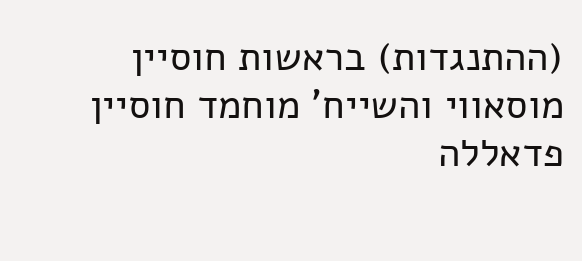(ההתנגדות) בראשות חוסיין מוסאווי והשייח' מוחמד חוסיין פדאללה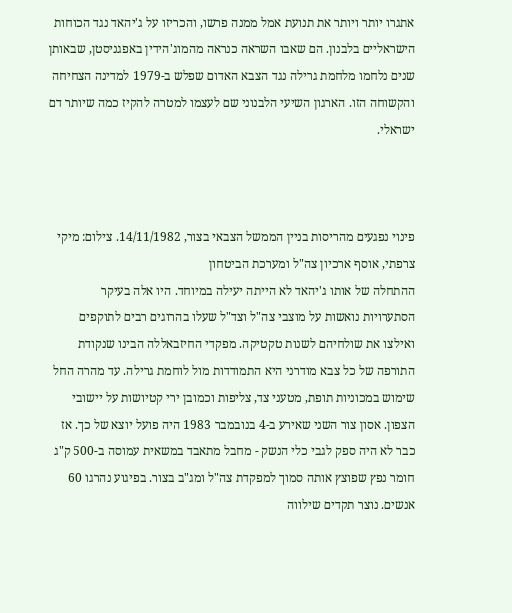אתגרו יותר ויותר את תנועת אמל ממנה פרשו, והכריזו על ג'יהאד נגד הכוחות הישראליים בלבנון. הם שאבו השראה כנראה מהמוג'הידין באפגניסטן, שבאותן שנים נלחמו מלחמת גרילה נגד הצבא האדום שפלש ב-1979 למדינה הצחיחה והקשוחה הזו. הארגון השיעי הלבנוני שם לעצמו למטרה להקיז כמה שיותר דם ישראלי.



פינוי נפגעים מהריסות בניין הממשל הצבאי בצור, 14/11/1982. צילום: מיקי צרפתי, אוסף ארכיון צה"ל ומערכת הביטחון
ההתחלה של אותו ג'יהאד לא הייתה יעילה במיוחד. היו אלה בעיקר הסתערויות נואשות על מוצבי צה"ל וצד"ל שעלו בהרוגים רבים לתוקפים ואילצו את שולחיהם לשנות טקטיקה. מפקדי החיזבאללה הבינו שנקודת התורפה של כל צבא מודרני היא התמודדות מול לוחמת גרילה. עד מהרה החל שימוש במכוניות תופת, מטעני צד, צליפות וכמובן ירי קטיושות על יישובי הצפון. אסון צור השני שאירע ב-4 בנובמבר 1983 היה פועל יוצא של כך. אז כבר לא היה ספק לגבי כלי הנשק - מחבל מתאבד במשאית עמוסה ב-500 ק"ג חומר נפץ שפוצץ אותה סמוך למפקדת צה"ל ומג"ב בצור. בפיגוע נהרגו 60 אנשים. נוצר תקדים שילווה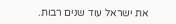את ישראל עוד שנים רבות.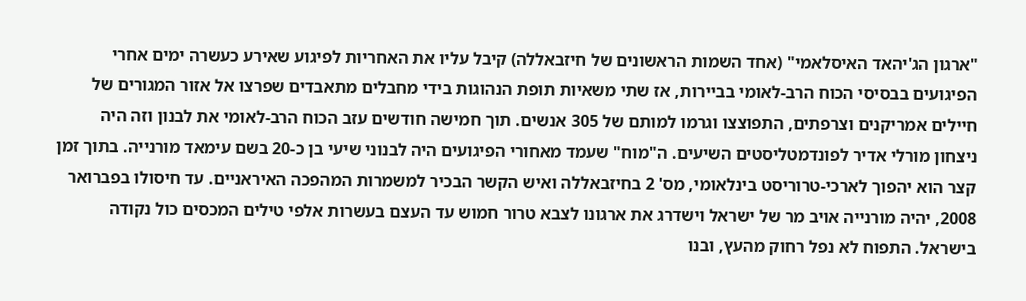"ארגון הג'יהאד האיסלאמי" (אחד השמות הראשונים של חיזבאללה) קיבל עליו את האחריות לפיגוע שאירע כעשרה ימים אחרי הפיגועים בבסיסי הכוח הרב-לאומי בביירות, אז שתי משאיות תופת הנהוגות בידי מחבלים מתאבדים שפרצו אל אזור המגורים של חיילים אמריקנים וצרפתים, התפוצצו וגרמו למותם של 305 אנשים. תוך חמישה חודשים עזב הכוח הרב-לאומי את לבנון וזה היה ניצחון מורלי אדיר לפונדמטליסטים השיעים. ה"מוח" שעמד מאחורי הפיגועים היה לבנוני שיעי בן כ-20 בשם עימאד מורנייה. בתוך זמן קצר הוא יהפוך לארכי-טרוריסט בינלאומי, מס' 2 בחיזבאללה ואיש הקשר הבכיר למשמרות המהפכה האיראניים. עד חיסולו בפברואר 2008, יהיה מורנייה אויב מר של ישראל וישדרג את ארגונו לצבא טרור חמוש עד העצם בעשרות אלפי טילים המכסים כול נקודה בישראל. התפוח לא נפל רחוק מהעץ, ובנו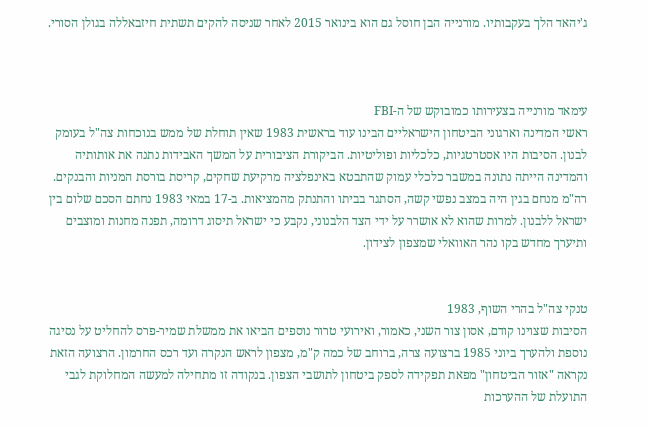ג'יהאד הלך בעקבותיו. מורנייה הבן חוסל גם הוא בינואר 2015 לאחר שניסה להקים תשתית חיזבאללה בגולן הסורי.



עימאד מורנייה בצעירותו כמובוקש של ה-FBI
ראשי המדינה וארגוני הביטחון הישראליים הבינו עוד בראשית 1983 שאין תוחלת של ממש בנוכחות צה"ל בעומק לבנון. הסיבות היו אסטרטגיות, כלכליות ופוליטיות. הביקורת הציבורית על המשך האבידות נתנה את אותותיה והמדינה הייתה נתונה במשבר כלכלי עמוק שהתבטא באינפלציה מרקיעת שחקים, קריסת בורסת המניות והבנקים. רה"מ מנחם בגין היה במצב נפשי קשה, הסתגר בביתו והתנתק מהמציאות. ב-17 במאי 1983 נחתם הסכם שלום בין ישראל ללבנון. למרות שהוא לא אושרר על ידי הצד הלבנוני, נקבע כי ישראל תיסוג דרומה, תפנה מחנות ומוצבים ותיערך מחדש בקו נהר האוואלי שמצפון לצידון.


טנקי צה"ל בהרי השוף, 1983
הסיבות שצוינו קודם, אסון צור השני, כאמור, ואירועי טרור נוספים הביאו את ממשלת שמיר-פרס להחליט על נסיגה נוספת ולהערך ביוני 1985 ברצועה צרה, ברוחב של כמה ק"מ, מצפון לראש הנקרה ועד רכס החרמון. הרצועה הזאת נקראה "אזור הביטחון" מפאת תפקידה לספק ביטחון לתושבי הצפון. בנקודה זו מתחילה למעשה המחלוקת לגבי התועלת של ההערכות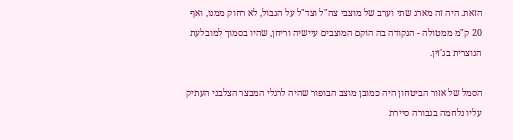הזאת. היה זה מארג שתי וערב של מוצבי צה"ל וצד"ל על הגבול, לא רחוק ממנו, ואף 20 ק"מ ממטולה - הנקודה בה הוקם המוצבים עיישיה וריחן, שהיו בסמוך למובלעת הנוצרית בג'זין.

הסמל של אזור הביטחון היה כמובן מוצב הבופור שהיה לרגלי המבצר הצלבני העתיק עליו נלחמה בגבורה סיירת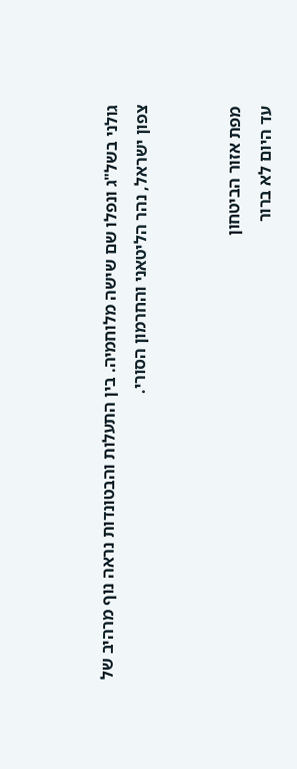גולני בשל"ג ונפלו שם שישה מלוחמיה. בין התעלות והבטונדות נראה נוף מרהיב של צפון ישראל, נהר הליטאני והחרמון הסורי.


מפת אזור הביטחון
עד היום לא ברור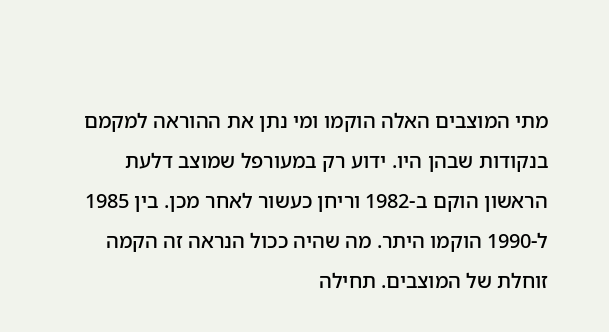מתי המוצבים האלה הוקמו ומי נתן את ההוראה למקמם בנקודות שבהן היו. ידוע רק במעורפל שמוצב דלעת הראשון הוקם ב-1982 וריחן כעשור לאחר מכן. בין 1985 ל-1990 הוקמו היתר. מה שהיה ככול הנראה זה הקמה זוחלת של המוצבים. תחילה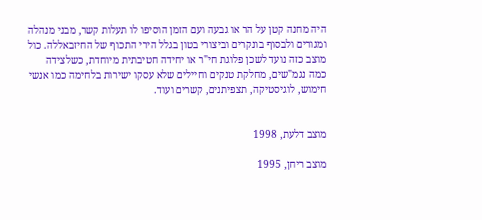היה מחנה קטן על הר או גבעה ועם הזמן הוסיפו לו תעלות קשר, מבני מנהלה ומגורים ולבסוף בונקרים וביצורי בטון בגלל הירי התכוף של החיזבאללה. כול מוצב כזה נועד לשכן פלוגת חי"ר או יחידה חטיבתית מיוחדת, כשלצידה כמה נגמ"שים, מחלקת טנקים וחיילים שלא עסקו ישירות בלחימה כמו אנשי חימוש, לוגיסטיקה, תצפיתנים, קשרים ועוד.


מוצב דלעת, 1998

מוצב ריחן, 1995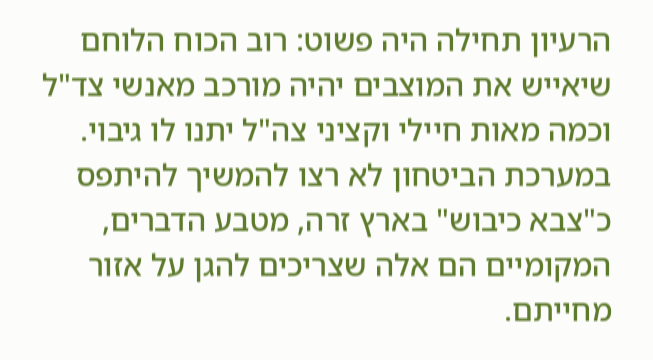הרעיון תחילה היה פשוט: רוב הכוח הלוחם שיאייש את המוצבים יהיה מורכב מאנשי צד"ל וכמה מאות חיילי וקציני צה"ל יתנו לו גיבוי. במערכת הביטחון לא רצו להמשיך להיתפס כ"צבא כיבוש" בארץ זרה, מטבע הדברים, המקומיים הם אלה שצריכים להגן על אזור מחייתם.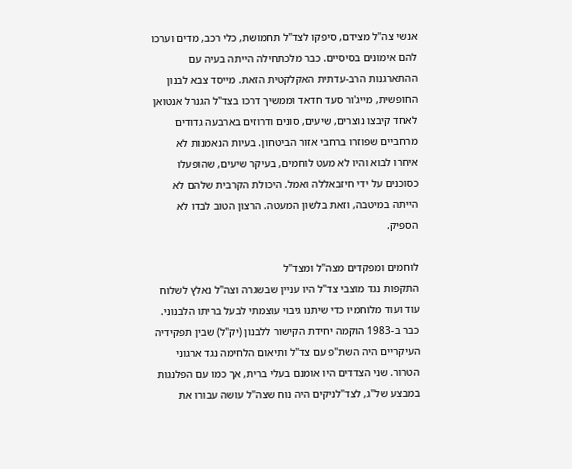אנשי צה"ל מצידם, סיפקו לצד"ל תחמושת, כלי רכב, מדים וערכו להם אימונים בסיסיים. כבר מלכתחילה הייתה בעיה עם ההתארגנות הרב-עדתית האקלקטית הזאת. מייסד צבא לבנון החופשית, מייג'ור סעד חדאד וממשיך דרכו בצד"ל הגנרל אנטואן לאחד קיבצו נוצרים, שיעים, סונים ודרוזים בארבעה גדודים מרחביים שפוזרו ברחבי אזור הביטחון. בעיות הנאמנות לא איחרו לבוא והיו לא מעט לוחמים, בעיקר שיעים, שהופעלו כסוכנים על ידי חיזבאללה ואמל. היכולת הקרבית שלהם לא הייתה במיטבה, וזאת בלשון המעטה. הרצון הטוב לבדו לא הספיק.

לוחמים ומפקדים מצה"ל ומצד"ל
התקפות נגד מוצבי צד"ל היו עניין שבשגרה וצה"ל נאלץ לשלוח עוד ועוד מלוחמיו כדי שיתנו גיבוי עוצמתי לבעל בריתו הלבנוני. כבר ב-1983 הוקמה יחידת הקישור ללבנון (יק"ל) שבין תפקידיה העיקריים היה השת"פ עם צד"ל ותיאום הלחימה נגד ארגוני הטרור. שני הצדדים היו אומנם בעלי ברית, אך כמו עם הפלנגות במבצע של"ג, לצד"לניקים היה נוח שצה"ל עושה עבורו את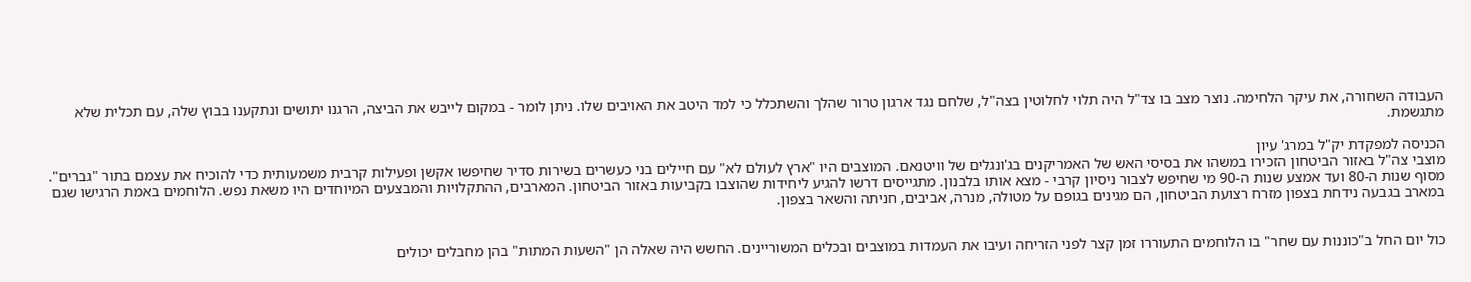העבודה השחורה, את עיקר הלחימה. נוצר מצב בו צד"ל היה תלוי לחלוטין בצה"ל, שלחם נגד ארגון טרור שהלך והשתכלל כי למד היטב את האויבים שלו. ניתן לומר - במקום לייבש את הביצה, הרגנו יתושים ונתקענו בבוץ שלה, עם תכלית שלא מתגשמת.

הכניסה למפקדת יק"ל במרג' עיון
מוצבי צה"ל באזור הביטחון הזכירו במשהו את בסיסי האש של האמריקנים בג'ונגלים של וויטנאם. המוצבים היו "ארץ לעולם לא" עם חיילים בני כעשרים בשירות סדיר שחיפשו אקשן ופעילות קרבית משמעותית כדי להוכיח את עצמם בתור "גברים". מסוף שנות ה-80 ועד אמצע שנות ה-90 מי שחיפש לצבור ניסיון קרבי - מצא אותו בלבנון. מתגייסים דרשו להגיע ליחידות שהוצבו בקביעות באזור הביטחון. המארבים, ההתקלויות והמבצעים המיוחדים היו משאת נפש. הלוחמים באמת הרגישו שגם במארב בגבעה נידחת בצפון מזרח רצועת הביטחון, הם מגינים בגופם על מטולה, מנרה, אביבים, חניתה והשאר בצפון.


כול יום החל ב"כוננות עם שחר" בו הלוחמים התעוררו זמן קצר לפני הזריחה ועיבו את העמדות במוצבים ובכלים המשוריינים. החשש היה שאלה הן "השעות המתות" בהן מחבלים יכולים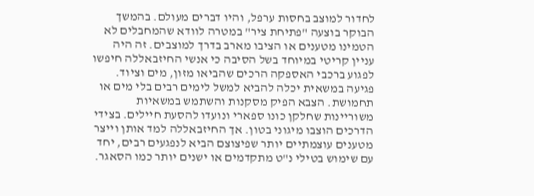לחדור למוצב בחסות ערפל, והיו דברים מעולם. בהמשך הבוקר בוצעה "פתיחת ציר" במטרה לוודא שהמחבלים לא הטמינו מטענים או הציבו מארב בדרך למוצבים. זה היה עניין קריטי במיוחד בשל הסיבה כי אנשי החיזבאללה חיפשו לפגוע ברכבי האספקה הרכים שהביאו מזון, מים וציוד. פגיעה במשאית יכלה להביא למשל לימים רבים בלי מים או תחמושת. הצבא הפיק מסקנות והשתמש במשאיות משוריינות שחלקן כונו ספארי ונועדו להסעת חיילים. בצידי הדרכים הוצבו מיגוני בטון. אך החיזבאללה למד אותן וייצר מטענים עוצמתיים יותר שפיצוצם הביא לנפגעים רבים, יחד עם שימוש בטילי נ"ט מתקדמים או ישנים יותר כמו הסאגר.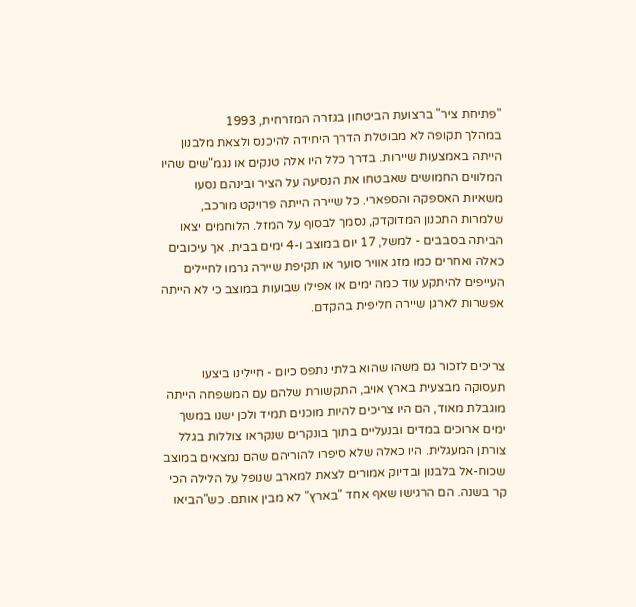"פתיחת ציר" ברצועת הביטחון בגזרה המזרחית, 1993
במהלך תקופה לא מבוטלת הדרך היחידה להיכנס ולצאת מלבנון הייתה באמצעות שיירות. בדרך כלל היו אלה טנקים או נגמ"שים שהיו המלווים החמושים שאבטחו את הנסיעה על הציר ובינהם נסעו משאיות האספקה והספארי. כל שיירה הייתה פרויקט מורכב, שלמרות התכנון המדוקדק, נסמך לבסוף על המזל. הלוחמים יצאו הביתה בסבבים - למשל, 17 יום במוצב ו-4 ימים בבית. אך עיכובים כאלה ואחרים כמו מזג אוויר סוער או תקיפת שיירה גרמו לחיילים העייפים להיתקע עוד כמה ימים או אפילו שבועות במוצב כי לא הייתה אפשרות לארגן שיירה חליפית בהקדם.


צריכים לזכור גם משהו שהוא בלתי נתפס כיום - חיילינו ביצעו תעסוקה מבצעית בארץ אויב, התקשורת שלהם עם המשפחה הייתה מוגבלת מאוד, הם היו צריכים להיות מוכנים תמיד ולכן ישנו במשך ימים ארוכים במדים ובנעליים בתוך בונקרים שנקראו צוללות בגלל צורתן המעגלית. היו כאלה שלא סיפרו להוריהם שהם נמצאים במוצב שכוח-אל בלבנון ובדיוק אמורים לצאת למארב שנופל על הלילה הכי קר בשנה. הם הרגישו שאף אחד "בארץ" לא מבין אותם. כש"הביאו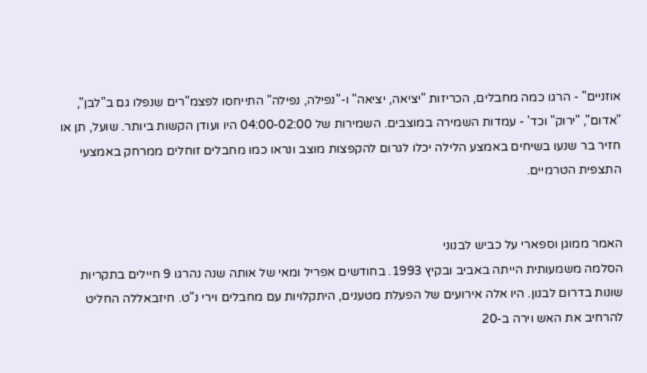אוזניים" - הרגו כמה מחבלים, הכריזות "יציאה, יציאה" ו-"נפילה, נפילה" התייחסו לפצמ"רים שנפלו גם ב"לבן", "אדום", "ירוק" וכד' - עמדות השמירה במוצבים. השמירות של 04:00-02:00 היו ועודן הקשות ביותר. שועל, תן או חזיר בר שנעו בשיחים באמצע הלילה יכלו לגרום להקפצות מוצב ונראו כמו מחבלים זוחלים ממרחק באמצעי התצפית הטרמיים.


האמר ממוגן וספארי על כביש לבנוני
הסלמה משמעותית הייתה באביב ובקיץ 1993. בחודשים אפריל ומאי של אותה שנה נהרגו 9 חיילים בתקריות שונות בדרום לבנון. היו אלה אירועים של הפעלת מטענים, היתקלויות עם מחבלים וירי נ"ט. חיזבאללה החליט להרחיב את האש וירה ב-20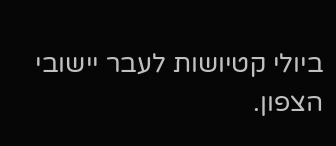ביולי קטיושות לעבר יישובי הצפון.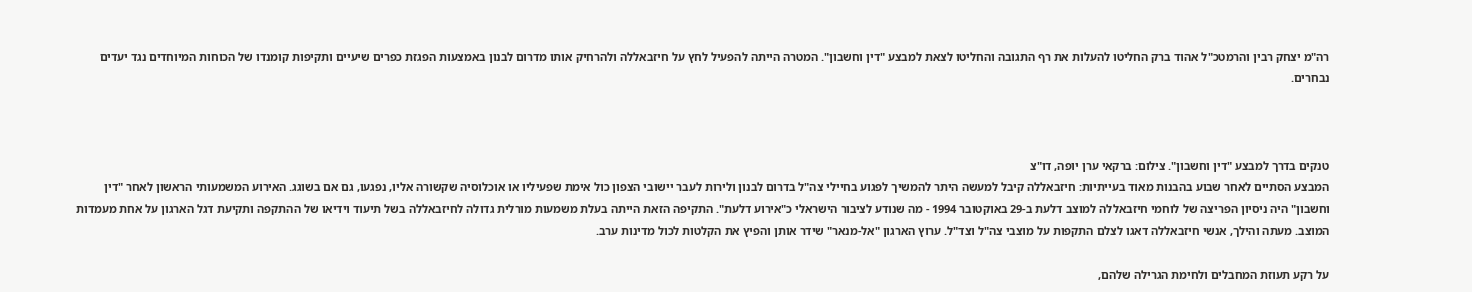רה"מ יצחק רבין והרמטכ"ל אהוד ברק החליטו להעלות את רף התגובה והחליטו לצאת למבצע "דין וחשבון". המטרה הייתה להפעיל לחץ על חיזבאללה ולהרחיק אותו מדרום לבנון באמצעות הפגזת כפרים שיעיים ותקיפות קומנדו של הכוחות המיוחדים נגד יעדים נבחרים.



טנקים בדרך למבצע "דין וחשבון". צילום: ברקאי ערן יופה, דו"צ
המבצע הסתיים לאחר שבוע בהבנות מאוד בעייתיות: חיזבאללה קיבל למעשה היתר להמשיך לפגוע בחיילי צה"ל בדרום לבנון ולירות לעבר יישובי הצפון כול אימת שפעיליו או אוכלוסיה שקשורה אליו, נפגעו, גם אם בשוגג. האירוע המשמעותי הראשון לאחר "דין וחשבון" היה ניסיון הפריצה של לוחמי חיזבאללה למוצב דלעת ב-29 באוקטובר 1994 - מה שנודע לציבור הישראלי כ"אירוע דלעת". התקיפה הזאת הייתה בעלת משמעות מורלית גדולה לחיזבאללה בשל תיעוד וידיאו של ההתקפה ותקיעת דגל הארגון על אחת מעמדות המוצב. מעתה והילך, אנשי חיזבאללה דאגו לצלם התקפות על מוצבי צה"ל וצד"ל. ערוץ הארגון "אל-מנאר" שידר אותן והפיץ את הקלטות לכול מדינות ערב.

על רקע תעוזת המחבלים ולחימת הגרילה שלהם,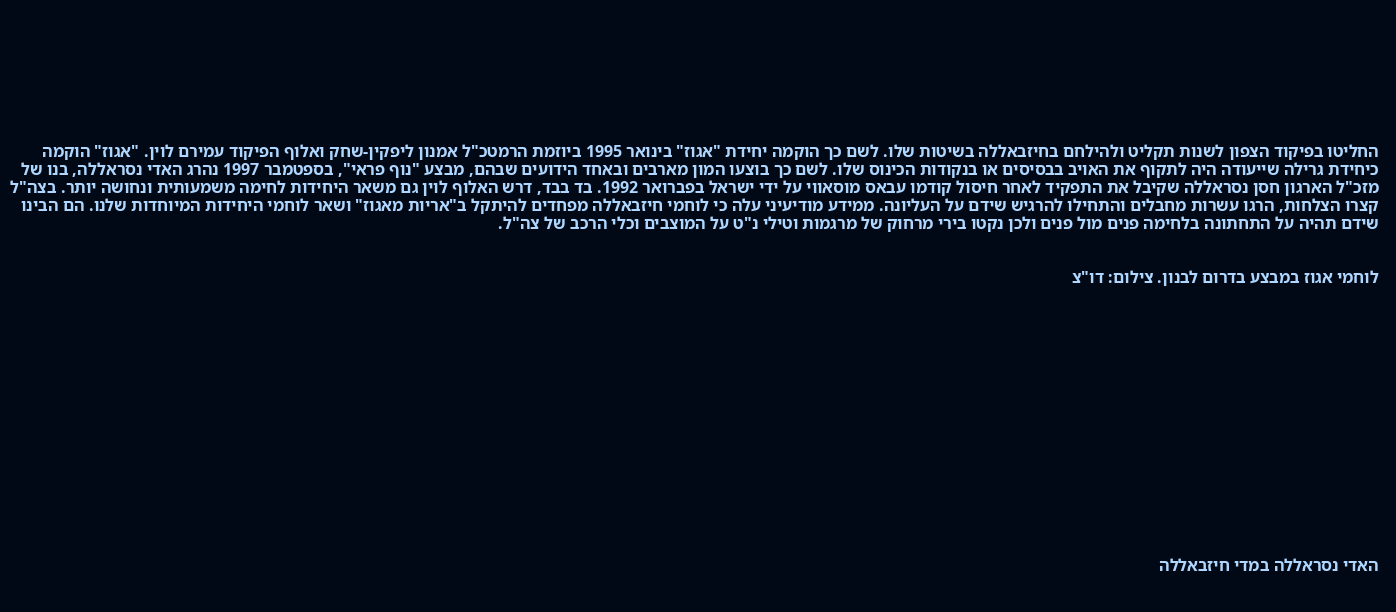החליטו בפיקוד הצפון לשנות תקליט ולהילחם בחיזבאללה בשיטות שלו. לשם כך הוקמה יחידת "אגוז" בינואר 1995 ביוזמת הרמטכ"ל אמנון ליפקין-שחק ואלוף הפיקוד עמירם לוין. "אגוז" הוקמה כיחידת גרילה שייעודה היה לתקוף את האויב בבסיסים או בנקודות הכינוס שלו. לשם כך בוצעו המון מארבים ובאחד הידועים שבהם, מבצע "נוף פראי", בספטמבר 1997 נהרג האדי נסראללה, בנו של מזכ"ל הארגון חסן נסראללה שקיבל את התפקיד לאחר חיסול קודמו עבאס מוסאווי על ידי ישראל בפברואר 1992. בד בבד, דרש האלוף לוין גם משאר היחידות לחימה משמעותית ונחושה יותר. בצה"ל קצרו הצלחות, הרגו עשרות מחבלים והתחילו להרגיש שידם על העליונה. ממידע מודיעיני עלה כי לוחמי חיזבאללה מפחדים להיתקל ב"אריות מאגוז" ושאר לוחמי היחידות המיוחדות שלנו. הם הבינו שידם תהיה על התחתונה בלחימה פנים מול פנים ולכן נקטו בירי מרחוק של מרגמות וטילי נ"ט על המוצבים וכלי הרכב של צה"ל.


לוחמי אגוז במבצע בדרום לבנון. צילום: דו"צ















האדי נסראללה במדי חיזבאללה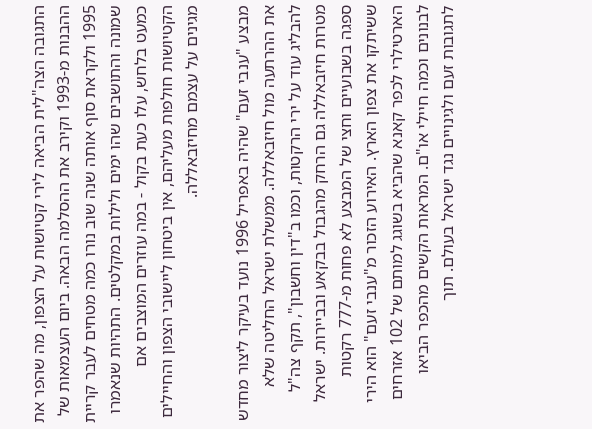התגובה הצה"לית הביאה לירי קטיושות על הצפון, מה שהפר את ההבנות מ-1993 וקירב את ההסלמה הבאה. ביום העצמאות של 1995 ולקראת סוף אותה שנה שוב נורו כמה מטחים לעבר קריית שמונה והתושבים שהו ימים ולילות במקלטים. התהיות שנאמרו כמעט בלחש, עלו כעת בקול - במה עוזרים המוצבים אם הקטיושות חולפות מעליהם, אין ביטחון ליישובי הצפון והחיילים מגינים על עצמם מחיזבאללה.

מבצע "ענבי זעם" שהיה באפריל 1996 נועד בעיקר ליצור מחדש את ההרתעה מול חיזבאללה. ממשלת ישראל החליטה שלא להבליג עוד על ירי הרקטות, וכמו ב"דין וחשבון", תקף צה"ל מטרות חיזבאללה גם הרחק מהגבול בבקאע ובביירות. ישראל ספגה בשבועיים וחצי של המבצע לא פחות מ-777 רקטות ששיתקו את צפון הארץ. האירוע הזכור מ"ענבי זעם" הוא הירי הארטילרי לכפר קאנא שהביא בשוגג למותם של 102 אזרחים לבנונים וכמה חיילי או"ם. המראות הקשים מהכפר הביאו לתגובות זעם ולגינויים נגד ישראל בעולם. תוך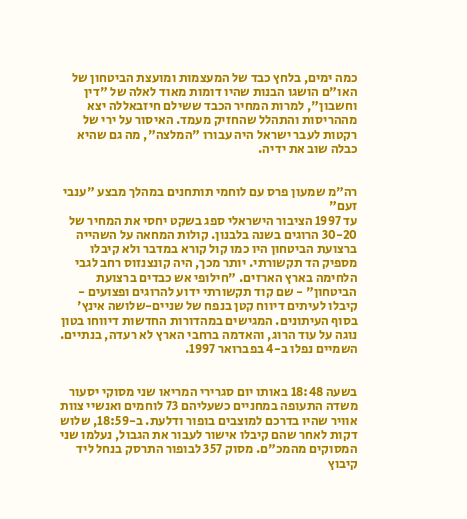כמה ימים, בלחץ כבד של המעצמות ומועצת הביטחון של האו"ם הושגו הבנות שהיו דומות מאוד לאלה של "דין וחשבון", למרות המחיר הכבד ששילם חיזבאללה יצא מההריסות והתהלל שהחזיק מעמד. האיסור על ירי של רקטות לעבר ישראל היה עבורו "המלצה", מה גם שהיא כבלה שוב את ידיה.


רה"מ שמעון פרס עם לוחמי תותחנים במהלך מבצע "ענבי זעם"
עד 1997 הציבור הישראלי ספג בשקט יחסי את המחיר של 30-20 הרוגים בשנה בלבנון. קולות המחאה על השהייה ברצועת הביטחון היו כמו קול קורא במדבר ולא קיבלו מספיק הד תקשורתי. יותר מכך, היה קונצנזוס רחב לגבי הלחימה בארץ הארזים. "חילופי אש כבדים ברצועת הביטחון" - שם קוד תקשורתי ידוע להרוגים ופצועים - קיבלו לעיתים דיווח קטן בנפח של שניים-שלושה אינץ' בסוף העיתונים. המגישים במהדורות החדשות דיווחו בטון נוגה על עוד הרוג, והאדמה ברחבי הארץ לא רעדה, בנתיים. השמיים נפלו ב-4 בפברואר 1997.


בשעה 18:48 באותו יום סגרירי המריאו שני מסוקי יסעור משדה התעופה במחניים כשעליהם 73 לוחמים ואנשיי צוות אוויר שהיו בדרכם למוצבים בופור ודלעת. ב-18:59, שלוש דקות לאחר שהם קיבלו אישור לעבור את הגבול, נעלמו שני המסוקים מהמכ"ם. מסוק 357 לבופור התרסק בנחל ליד קיבוץ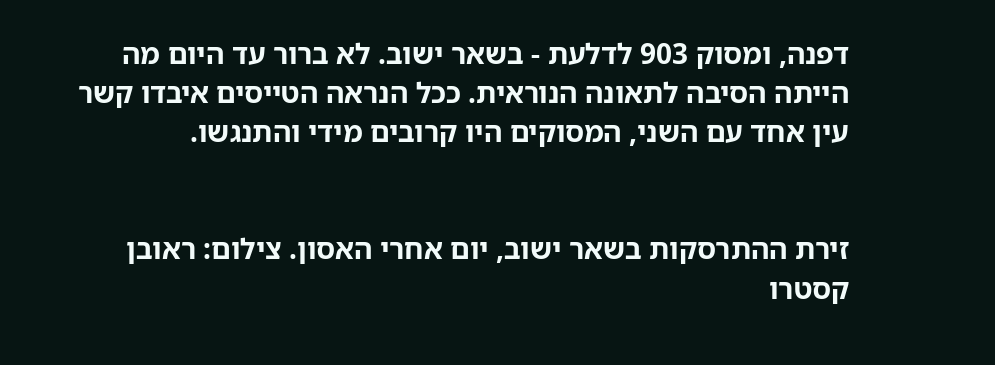דפנה, ומסוק 903 לדלעת - בשאר ישוב. לא ברור עד היום מה הייתה הסיבה לתאונה הנוראית. ככל הנראה הטייסים איבדו קשר עין אחד עם השני, המסוקים היו קרובים מידי והתנגשו.


זירת ההתרסקות בשאר ישוב, יום אחרי האסון. צילום: ראובן קסטרו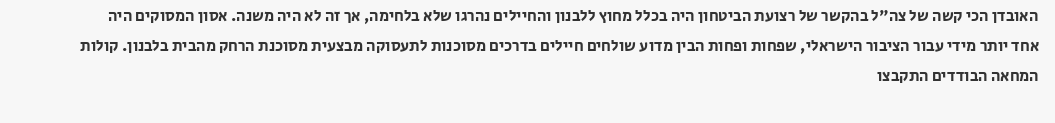האובדן הכי קשה של צה"ל בהקשר של רצועת הביטחון היה בכלל מחוץ ללבנון והחיילים נהרגו שלא בלחימה, אך זה לא היה משנה. אסון המסוקים היה אחד יותר מידי עבור הציבור הישראלי, שפחות ופחות הבין מדוע שולחים חיילים בדרכים מסוכנות לתעסוקה מבצעית מסוכנת הרחק מהבית בלבנון. קולות המחאה הבודדים התקבצו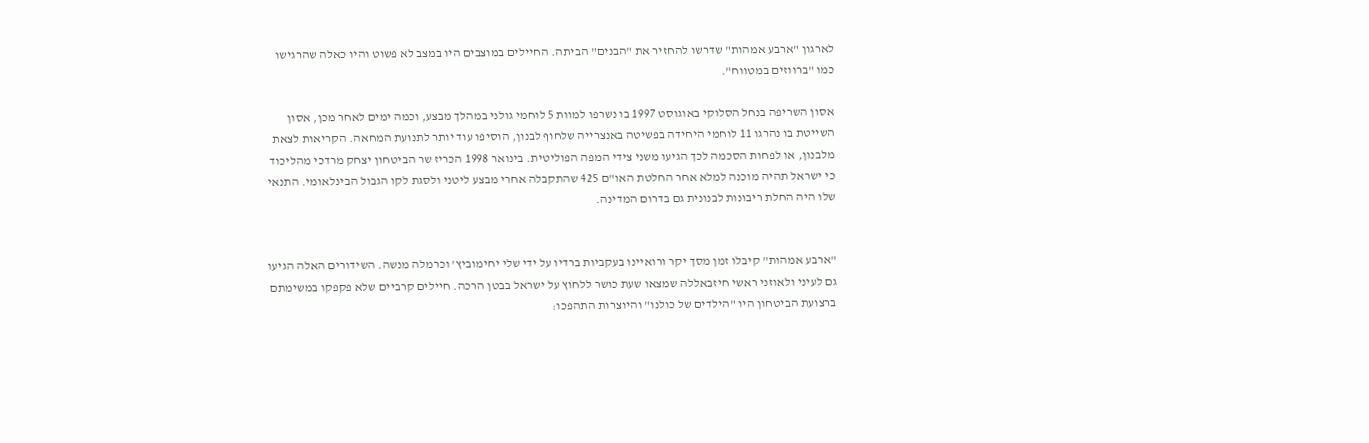לארגון "ארבע אמהות" שדרשו להחזיר את "הבנים" הביתה. החיילים במוצבים היו במצב לא פשוט והיו כאלה שהרגישו כמו "ברווזים במטווח".

אסון השריפה בנחל הסלוקי באוגוסט 1997 בו נשרפו למוות 5 לוחמי גולני במהלך מבצע, וכמה ימים לאחר מכן, אסון השייטת בו נהרגו 11 לוחמי היחידה בפשיטה באנצרייה שלחוף לבנון, הוסיפו עוד יותר לתנועת המחאה. הקריאות לצאת מלבנון, או לפחות הסכמה לכך הגיעו משני צידי המפה הפוליטית. בינואר 1998 הכריז שר הביטחון יצחק מרדכי מהליכוד כי ישראל תהיה מוכנה למלא אחר החלטת האו"ם 425 שהתקבלה אחרי מבצע ליטני ולסגת לקו הגבול הבינלאומי. התנאי שלו היה החלת ריבונות לבנונית גם בדרום המדינה.


"ארבע אמהות" קיבלו זמן מסך יקר ורואיינו בעקביות ברדיו על ידי שלי יחימוביץ' וכרמלה מנשה. השידורים האלה הגיעו גם לעיני ולאוזני ראשי חיזבאללה שמצאו שעת כושר ללחוץ על ישראל בבטן הרכה. חיילים קרביים שלא פקפקו במשימתם ברצועת הביטחון היו "הילדים של כולנו" והיוצרות התהפכו: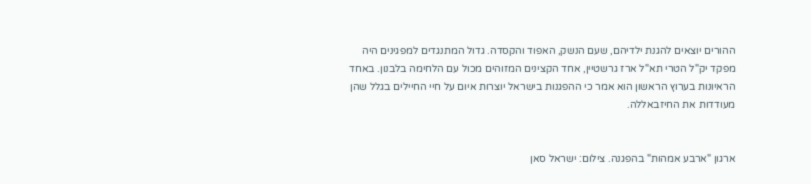ההורים יוצאים להגנת ילדיהם, שעם הנשק, האפוד והקסדה. גדול המתנגדים למפגינים היה מפקד יק"ל הטרי תא"ל ארז גרשטיין, אחד הקצינים המזוהים מכול עם הלחימה בלבנון. באחד הראיונות בערוץ הראשון הוא אמר כי ההפגנות בישראל יוצרות איום על חיי החיילים בגלל שהן מעודדות את החיזבאללה.


ארגון "ארבע אמהות" בהפגנה. צילום: ישראל סאן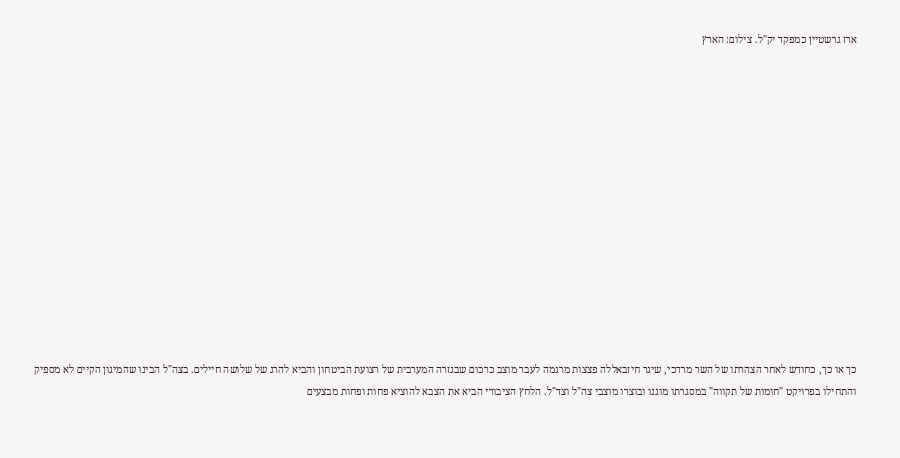ארז גרשטיין כמפקד יק"ל. צילום: הארץ














כך או כך, כחודש לאחר הצהרתו של השר מרדכי, שיגר חיזבאללה פצצות מרגמה לעבר מוצב כרכום שבגזרה המערבית של רצועת הביטחון והביא להרג של שלושה חיילים. בצה"ל הבינו שהמיגון הקיים לא מספיק והתחילו בפרויקט "חומות של תקווה" במסגרתו מוגנו ובוצרו מוצבי צה"ל וצד"ל. הלחץ הציבורי הביא את הצבא להוציא פחות ופחות מבצעים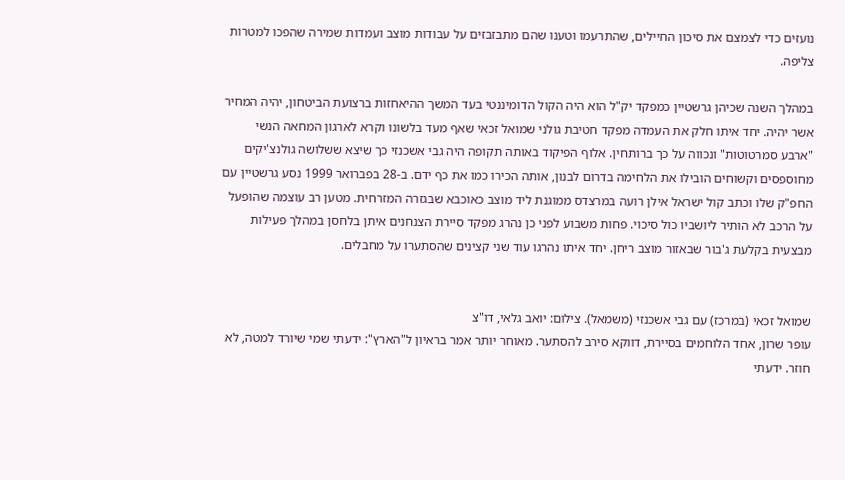נועזים כדי לצמצם את סיכון החיילים, שהתרעמו וטענו שהם מתבזבזים על עבודות מוצב ועמדות שמירה שהפכו למטרות צליפה.

במהלך השנה שכיהן גרשטיין כמפקד יק"ל הוא היה הקול הדומיננטי בעד המשך ההיאחזות ברצועת הביטחון, יהיה המחיר אשר יהיה. יחד איתו חלק את העמדה מפקד חטיבת גולני שמואל זכאי שאף מעד בלשונו וקרא לארגון המחאה הנשי "ארבע סמרטוטות" ונכווה על כך ברותחין. אלוף הפיקוד באותה תקופה היה גבי אשכנזי כך שיצא ששלושה גולנצ'יקים מחוספסים וקשוחים הובילו את הלחימה בדרום לבנון, אותה הכירו כמו את כף ידם. ב-28 בפברואר 1999 נסע גרשטיין עם החפ"ק שלו וכתב קול ישראל אילן רועה במרצדס ממוגנת ליד מוצב כאוכבא שבגזרה המזרחית. מטען רב עוצמה שהופעל על הרכב לא הותיר ליושביו כול סיכוי. פחות משבוע לפני כן נהרג מפקד סיירת הצנחנים איתן בלחסן במהלך פעילות מבצעית בקלעת ג'בור שבאזור מוצב ריחן. יחד איתו נהרגו עוד שני קצינים שהסתערו על מחבלים.


שמואל זכאי (במרכז) עם גבי אשכנזי (משמאל). צילום: יואב גלאי, דו"צ
עופר שרון, אחד הלוחמים בסיירת, דווקא סירב להסתער. מאוחר יותר אמר בראיון ל"הארץ": ידעתי שמי שיורד למטה, לא חוזר. ידעתי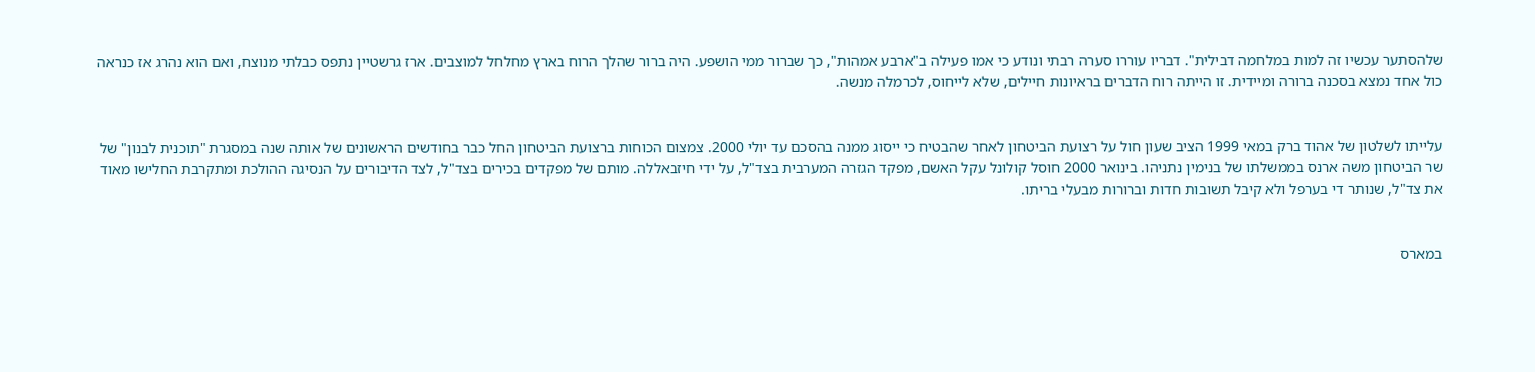שלהסתער עכשיו זה למות במלחמה דבילית". דבריו עוררו סערה רבתי ונודע כי אמו פעילה ב"ארבע אמהות", כך שברור ממי הושפע. היה ברור שהלך הרוח בארץ מחלחל למוצבים. ארז גרשטיין נתפס כבלתי מנוצח, ואם הוא נהרג אז כנראה כול אחד נמצא בסכנה ברורה ומיידית. זו הייתה רוח הדברים בראיונות חיילים, שלא לייחוס, לכרמלה מנשה.


עלייתו לשלטון של אהוד ברק במאי 1999 הציב שעון חול על רצועת הביטחון לאחר שהבטיח כי ייסוג ממנה בהסכם עד יולי 2000. צמצום הכוחות ברצועת הביטחון החל כבר בחודשים הראשונים של אותה שנה במסגרת "תוכנית לבנון" של שר הביטחון משה ארנס בממשלתו של בנימין נתניהו. בינואר 2000 חוסל קולונל עקל האשם, מפקד הגזרה המערבית בצד"ל, על ידי חיזבאללה. מותם של מפקדים בכירים בצד"ל, לצד הדיבורים על הנסיגה ההולכת ומתקרבת החלישו מאוד את צד"ל, שנותר די בערפל ולא קיבל תשובות חדות וברורות מבעלי בריתו.


במארס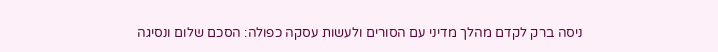ניסה ברק לקדם מהלך מדיני עם הסורים ולעשות עסקה כפולה: הסכם שלום ונסיגה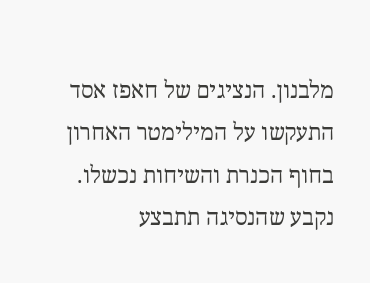מלבנון. הנציגים של חאפז אסד התעקשו על המילימטר האחרון בחוף הכנרת והשיחות נכשלו. נקבע שהנסיגה תתבצע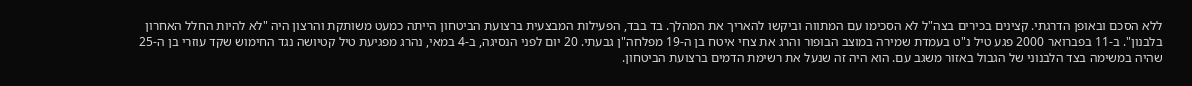ללא הסכם ובאופן הדרגתי. קצינים בכירים בצה"ל לא הסכימו עם המתווה וביקשו להאריך את המהלך. בד בבד, הפעילות המבצעית ברצועת הביטחון הייתה כמעט משותקת והרצון היה "לא להיות החלל האחרון בלבנון". ב-11 בפברואר 2000 פגע טיל נ"ט בעמדת שמירה במוצב הבופור והרג את צחי איטח בן ה-19 מפלחה"ן גבעתי. 20 יום לפני הנסיגה, ב-4 במאי, נהרג מפגיעת טיל קטיושה נגד החימוש שקד עוזרי בן ה-25 שהיה במשימה בצד הלבנוני של הגבול באזור משגב עם. הוא היה זה שנעל את רשימת הדמים ברצועת הביטחון.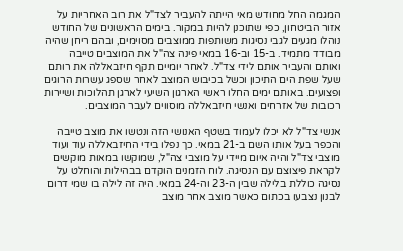המגמה החל מחודש מאי הייתה להעביר לצד"ל את רוב האחריות על אזור הביטחון, כפי שתוכנן להיות במקור. בימים הראשונים של החודש נוהלו מגעים לגבי נסיגות משותפות ממוצבים מסוימים, ובהם ריחן שהיה מבודד מתמיד. ב-15 וב-16 במאי פינה צה"ל את המוצבים טייבה ואותם והעביר אותם לידי צד"ל. לאחר יומיים תקף חיזבאללה את רותם שעל שפת הים התיכון וכשל בכיבוש המוצב לאחר שספג עשרות הרוגים ופצועים. באותם ימים החלו ראשי הארגון השיעי לארגן תהלוכות ושיירות רכובות של אזרחים ואנשי חיזבאללה מוסווים לעבר המוצבים.

אנשי צד"ל לא יכלו לעמוד בשטף האנושי הזה ונטשו את מוצב טייבה והכפר בעל אותו השם ב-21 במאי. כך נפלו בידי החיזבאללה עוד ועוד מוצבי צד"ל והיה איום מיידי על מוצבי צה"ל, שמוקשו במאות מוקשים לקראת פיצוצם עם הנסיגה. לוח הזמנים הוקדם בבהילות והוחלט על נסיגה כוללת בלילה שבין ה-23 וה-24 במאי. היה זה לילה בו שמי דרום לבנון נצבעו בכתום כאשר מוצב אחר מוצב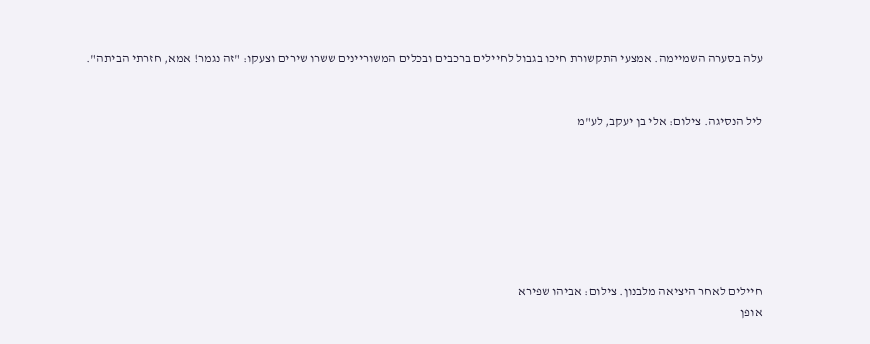עלה בסערה השמיימה. אמצעי התקשורת חיכו בגבול לחיילים ברכבים ובכלים המשוריינים ששרו שירים וצעקו: "זה נגמר! אמא, חזרתי הביתה".


ליל הנסיגה. צילום: אלי בן יעקב, לע"מ







חיילים לאחר היציאה מלבנון. צילום: אביהו שפירא
אופן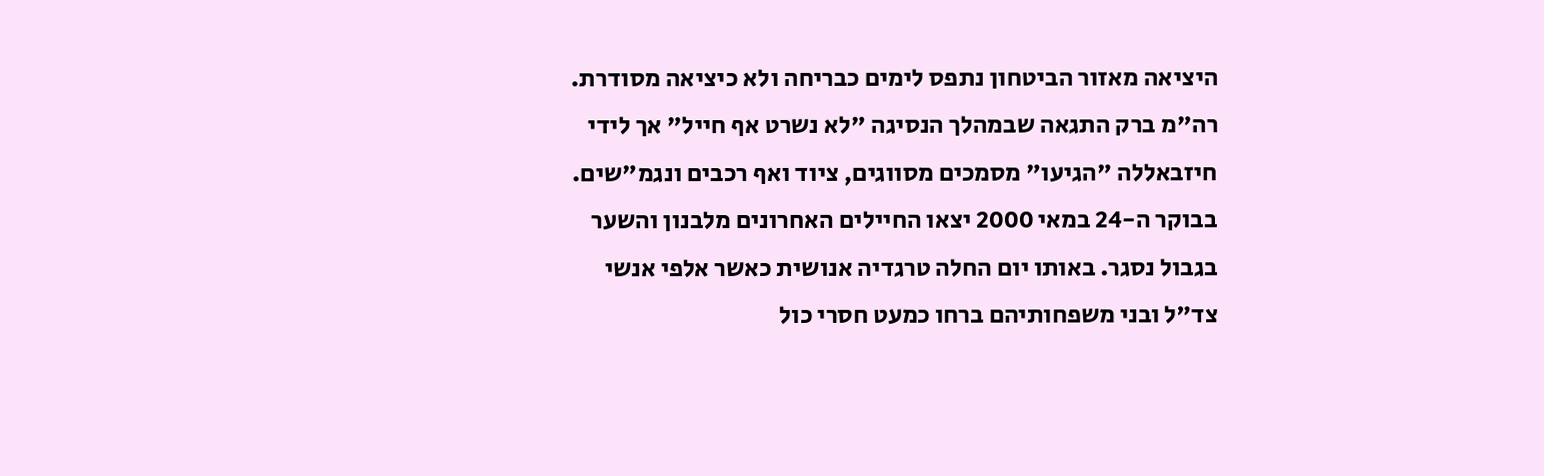היציאה מאזור הביטחון נתפס לימים כבריחה ולא כיציאה מסודרת. רה"מ ברק התגאה שבמהלך הנסיגה "לא נשרט אף חייל" אך לידי חיזבאללה "הגיעו" מסמכים מסווגים, ציוד ואף רכבים ונגמ"שים. בבוקר ה-24 במאי 2000 יצאו החיילים האחרונים מלבנון והשער בגבול נסגר. באותו יום החלה טרגדיה אנושית כאשר אלפי אנשי צד"ל ובני משפחותיהם ברחו כמעט חסרי כול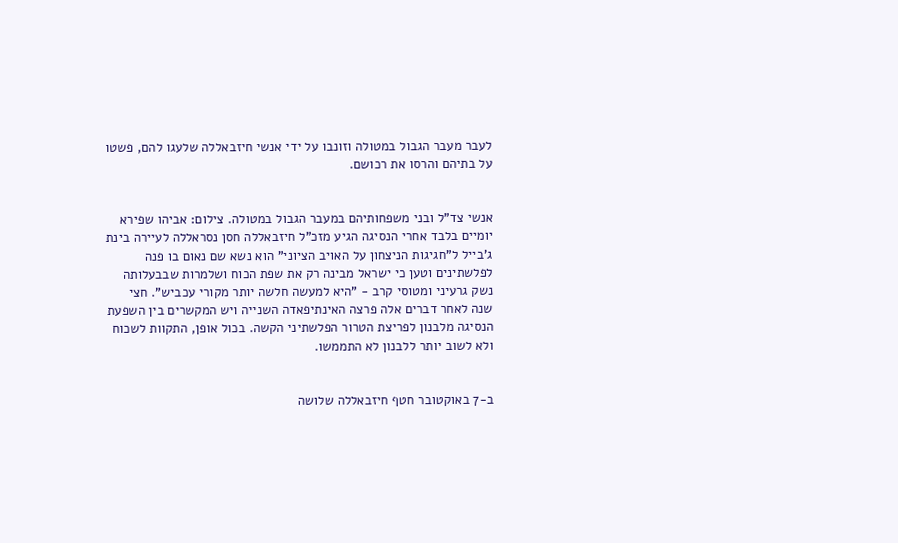לעבר מעבר הגבול במטולה וזונבו על ידי אנשי חיזבאללה שלעגו להם, פשטו על בתיהם והרסו את רכושם.


אנשי צד"ל ובני משפחותיהם במעבר הגבול במטולה. צילום: אביהו שפירא
יומיים בלבד אחרי הנסיגה הגיע מזכ"ל חיזבאללה חסן נסראללה לעיירה בינת ג'בייל ל"חגיגות הניצחון על האויב הציוני" הוא נשא שם נאום בו פנה לפלשתינים וטען כי ישראל מבינה רק את שפת הכוח ושלמרות שבבעלותה נשק גרעיני ומטוסי קרב - "היא למעשה חלשה יותר מקורי עכביש". חצי שנה לאחר דברים אלה פרצה האינתיפאדה השנייה ויש המקשרים בין השפעת הנסיגה מלבנון לפריצת הטרור הפלשתיני הקשה. בכול אופן, התקוות לשכוח ולא לשוב יותר ללבנון לא התממשו.


ב-7 באוקטובר חטף חיזבאללה שלושה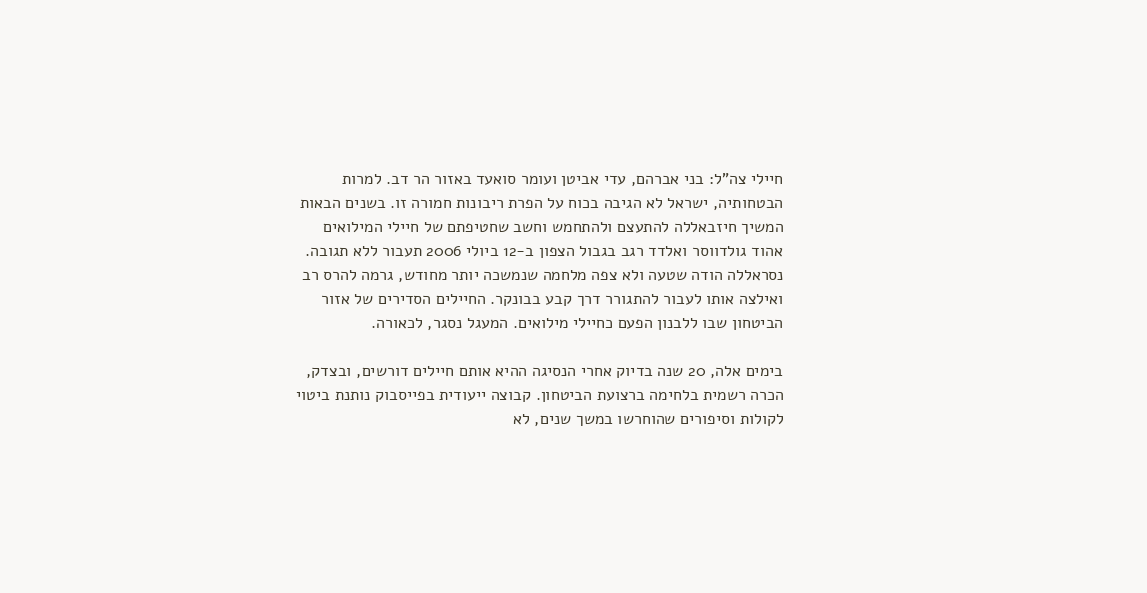חיילי צה"ל: בני אברהם, עדי אביטן ועומר סואעד באזור הר דב. למרות הבטחותיה, ישראל לא הגיבה בכוח על הפרת ריבונות חמורה זו. בשנים הבאות המשיך חיזבאללה להתעצם ולהתחמש וחשב שחטיפתם של חיילי המילואים אהוד גולדווסר ואלדד רגב בגבול הצפון ב-12 ביולי 2006 תעבור ללא תגובה. נסראללה הודה שטעה ולא צפה מלחמה שנמשכה יותר מחודש, גרמה להרס רב ואילצה אותו לעבור להתגורר דרך קבע בבונקר. החיילים הסדירים של אזור הביטחון שבו ללבנון הפעם כחיילי מילואים. המעגל נסגר, לכאורה.

בימים אלה, 20 שנה בדיוק אחרי הנסיגה ההיא אותם חיילים דורשים, ובצדק, הכרה רשמית בלחימה ברצועת הביטחון. קבוצה ייעודית בפייסבוק נותנת ביטוי לקולות וסיפורים שהוחרשו במשך שנים, לא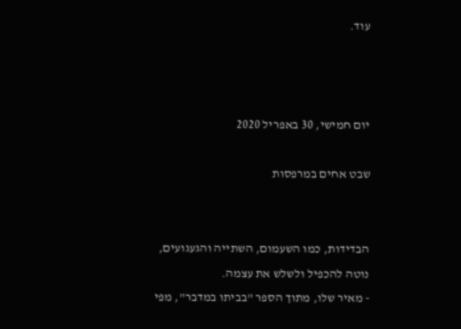עוד.



יום חמישי, 30 באפריל 2020

שבט אחים במרפסות


הבדידות, כמו השעמום, השתייה והגעגועים, נוטה להכפיל ולשלש את עצמה.
- מאיר שלו, מתוך הספר "בביתו במדבר", מפי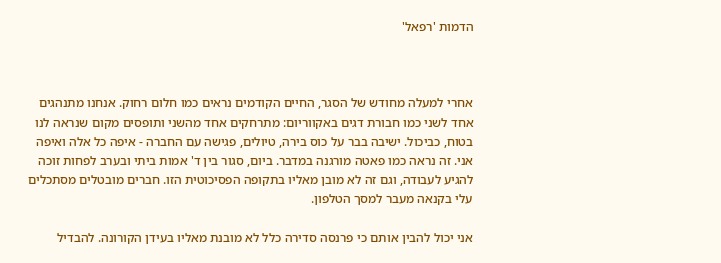הדמות 'רפאל'



אחרי למעלה מחודש של הסגר, החיים הקודמים נראים כמו חלום רחוק. אנחנו מתנהגים אחד לשני כמו חבורת דגים באקווריום: מתרחקים אחד מהשני ותופסים מקום שנראה לנו בטוח, כביכול. ישיבה בבר על כוס בירה, טיולים, פגישה עם החברה - איפה כל אלה ואיפה אני. זה נראה כמו פאטה מורגנה במדבר. ביום, סגור בין ד' אמות ביתי ובערב לפחות זוכה להגיע לעבודה, וגם זה לא מובן מאליו בתקופה הפסיכוטית הזו. חברים מובטלים מסתכלים עלי בקנאה מעבר למסך הטלפון.

אני יכול להבין אותם כי פרנסה סדירה כלל לא מובנת מאליו בעידן הקורונה. להבדיל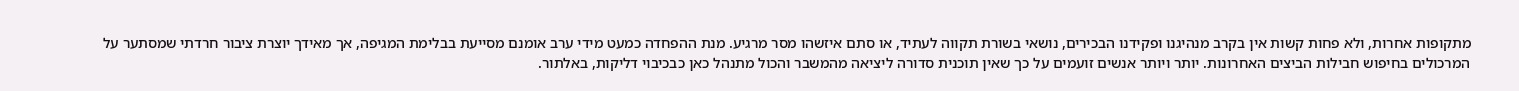מתקופות אחרות, ולא פחות קשות אין בקרב מנהיגנו ופקידנו הבכירים, נושאי בשורת תקווה לעתיד, או סתם איזשהו מסר מרגיע. מנת ההפחדה כמעט מידי ערב אומנם מסייעת בבלימת המגיפה, אך מאידך יוצרת ציבור חרדתי שמסתער על המרכולים בחיפוש חבילות הביצים האחרונות. יותר ויותר אנשים זועמים על כך שאין תוכנית סדורה ליציאה מהמשבר והכול מתנהל כאן כבכיבוי דליקות, באלתור.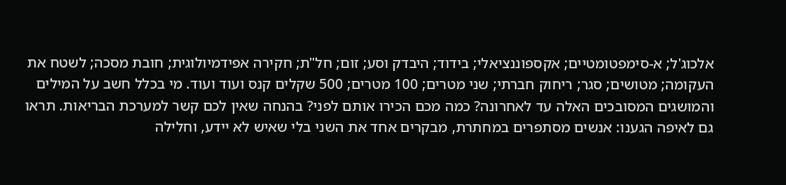אלכוג'ל; א-סימפטומטיים; אקספוננציאלי; בידוד; היבדק וסע; זום; חל"ת; חקירה אפידמיולוגית; חובת מסכה; לשטח את העקומה; מטושים; סגר; ריחוק חברתי; שני מטרים; 100 מטרים; 500 שקלים קנס ועוד ועוד. מי בכלל חשב על המילים והמושגים המסובכים האלה עד לאחרונה? כמה מכם הכירו אותם לפני? בהנחה שאין לכם קשר למערכת הבריאות. תראו גם לאיפה הגענו: אנשים מסתפרים במחתרת, מבקרים אחד את השני בלי שאיש לא יידע, וחלילה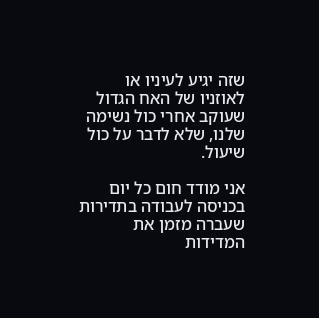שזה יגיע לעיניו או לאוזניו של האח הגדול שעוקב אחרי כול נשימה שלנו, שלא לדבר על כול שיעול.

אני מודד חום כל יום בכניסה לעבודה בתדירות שעברה מזמן את המדידות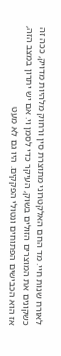לאורח שנות חיי. מד החם האלקטרוני מתוצרת סין ורחוק מלהיות מדויק, ככה זה כשקונים את המוצרים הזולים בשוק, העיקר כדי לסמן וי. אם יש יתרון במצב הזה, אז הוא הכבישים הפתוחים ונטולי הפקקים. היו גם לא מעט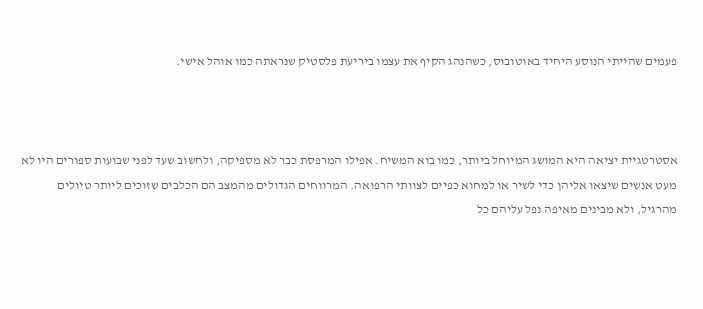פעמים שהייתי הנוסע היחיד באוטובוס, כשהנהג הקיף את עצמו ביריעת פלסטיק שנראתה כמו אוהל אישי.



אסטרטגיית יציאה היא המושג המיוחל ביותר, כמו בוא המשיח. אפילו המרפסת כבר לא מספיקה, ולחשוב שעד לפני שבועות ספורים היו לא מעט אנשים שיצאו אליהן כדי לשיר או למחוא כפיים לצוותי הרפואה. המרווחים הגדולים מהמצב הם הכלבים שזוכים ליותר טיולים מהרגיל, ולא מבינים מאיפה נפל עליהם כל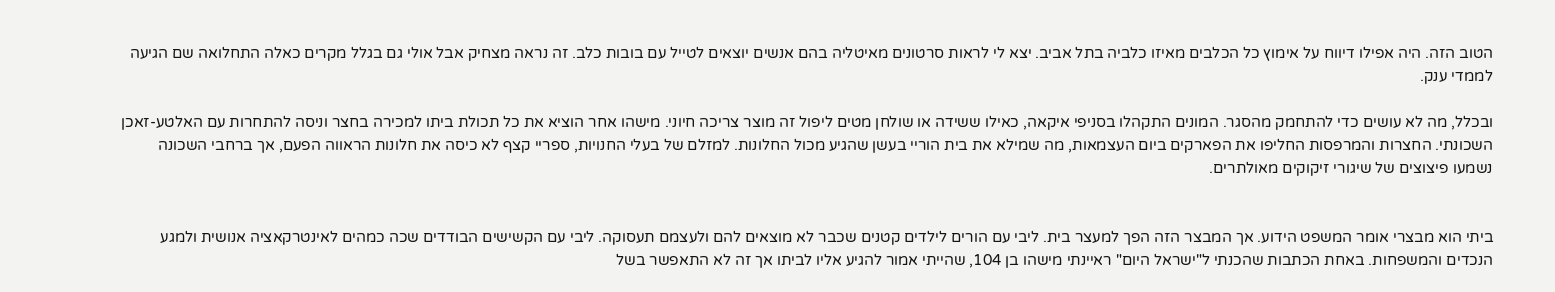הטוב הזה. היה אפילו דיווח על אימוץ כל הכלבים מאיזו כלביה בתל אביב. יצא לי לראות סרטונים מאיטליה בהם אנשים יוצאים לטייל עם בובות כלב. זה נראה מצחיק אבל אולי גם בגלל מקרים כאלה התחלואה שם הגיעה לממדי ענק.

ובכלל, מה לא עושים כדי להתחמק מהסגר. המונים התקהלו בסניפי איקאה, כאילו ששידה או שולחן מטים ליפול זה מוצר צריכה חיוני. מישהו אחר הוציא את כל תכולת ביתו למכירה בחצר וניסה להתחרות עם האלטע-זאכן השכונתי. החצרות והמרפסות החליפו את הפארקים ביום העצמאות, מה שמילא את בית הוריי בעשן שהגיע מכול החלונות. למזלם של בעלי החנויות, ספריי קצף לא כיסה את חלונות הראווה הפעם, אך ברחבי השכונה נשמעו פיצוצים של שיגורי זיקוקים מאולתרים.


ביתי הוא מבצרי אומר המשפט הידוע. אך המבצר הזה הפך למעצר בית. ליבי עם הורים לילדים קטנים שכבר לא מוצאים להם ולעצמם תעסוקה. ליבי עם הקשישים הבודדים שכה כמהים לאינטרקאציה אנושית ולמגע הנכדים והמשפחות. באחת הכתבות שהכנתי ל"ישראל היום" ראיינתי מישהו בן 104, שהייתי אמור להגיע אליו לביתו אך זה לא התאפשר בשל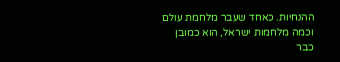ההנחיות. כאחד שעבר מלחמת עולם וכמה מלחמות ישראל, הוא כמובן כבר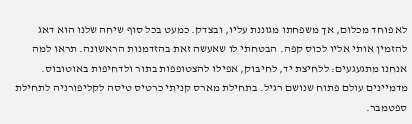לא פוחד מכלום, אך משפחתו מגוננת עליו, ובצדק. כמעט בכל סוף שיחה שלנו הוא דאג להזמין אותי אליו לכוס קפה. הבטחתי לו שאעשה זאת בהזדמנות הראשונה. תראו למה אנחנו מתגעגעים: ללחיצת יד, לחיבוק, אפילו להצטופפות בתור ולדחיפות באוטובוס. מדמיינים עולם פתוח שנושם רגיל. בתחילת מארס קניתי כרטיס טיסה לקליפורניה לתחילת ספטמבר.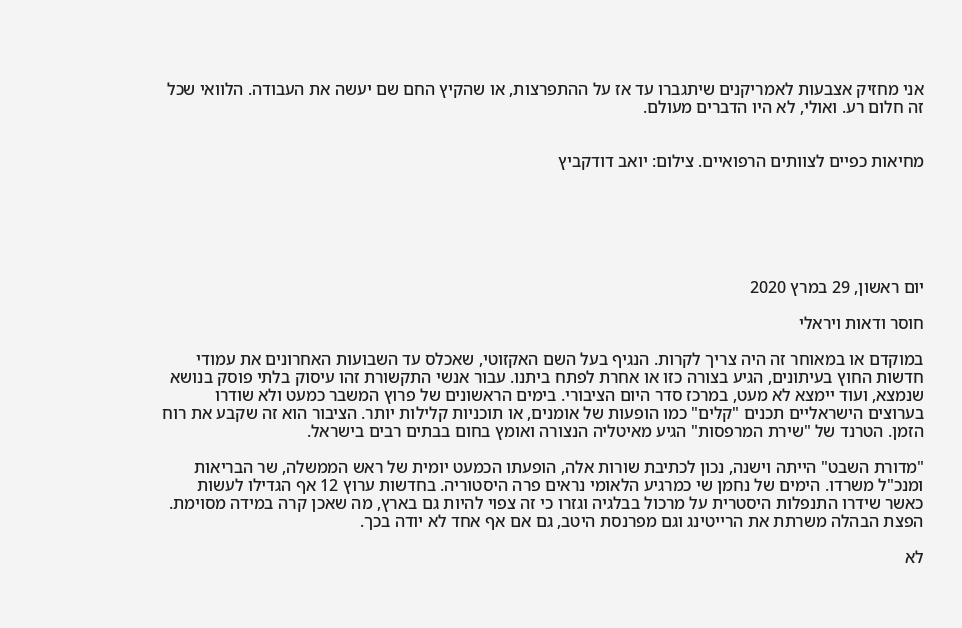אני מחזיק אצבעות לאמריקנים שיתגברו עד אז על ההתפרצות, או שהקיץ החם שם יעשה את העבודה. הלוואי שכל זה חלום רע. ואולי, לא היו הדברים מעולם.


מחיאות כפיים לצוותים הרפואיים. צילום: יואב דודקביץ






יום ראשון, 29 במרץ 2020

חוסר ודאות ויראלי

במוקדם או במאוחר זה היה צריך לקרות. הנגיף בעל השם האקזוטי, שאכלס עד השבועות האחרונים את עמודי חדשות החוץ בעיתונים, הגיע בצורה כזו או אחרת לפתח ביתנו. עבור אנשי התקשורת זהו עיסוק בלתי פוסק בנושא שנמצא, ועוד יימצא לא מעט, במרכז סדר היום הציבורי. בימים הראשונים של פרוץ המשבר כמעט ולא שודרו בערוצים הישראליים תכנים "קלים" כמו הופעות של אומנים, או תוכניות קלילות יותר. הציבור הוא זה שקבע את רוח הזמן. הטרנד של "שירת המרפסות" הגיע מאיטליה הנצורה ואומץ בחום בבתים רבים בישראל.

"מדורת השבט" הייתה וישנה, נכון לכתיבת שורות אלה, הופעתו הכמעט יומית של ראש הממשלה, שר הבריאות ומנכ"ל משרדו. הימים של נחמן שי כמרגיע הלאומי נראים פרה היסטוריה. בחדשות ערוץ 12 אף הגדילו לעשות כאשר שידרו התנפלות היסטרית על מרכול בבלגיה וגזרו כי זה צפוי להיות גם בארץ, מה שאכן קרה במידה מסוימת. הפצת הבהלה משרתת את הרייטינג וגם מפרנסת היטב, גם אם אף אחד לא יודה בכך.

לא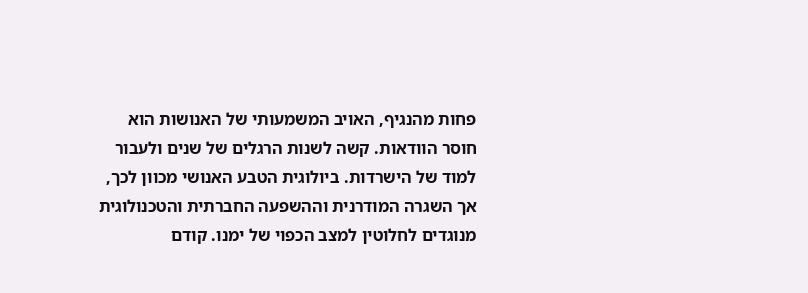פחות מהנגיף, האויב המשמעותי של האנושות הוא חוסר הוודאות. קשה לשנות הרגלים של שנים ולעבור למוד של הישרדות. ביולוגית הטבע האנושי מכוון לכך, אך השגרה המודרנית וההשפעה החברתית והטכנולוגית מנוגדים לחלוטין למצב הכפוי של ימנו. קודם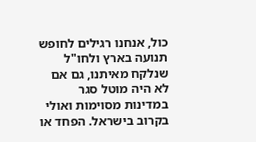כול, אנחנו רגילים לחופש תנועה בארץ ולחו"ל שנלקח מאיתנו, גם אם לא היה מוטל סגר במדינות מסוימות ואולי בקרוב בישראל. הפחד או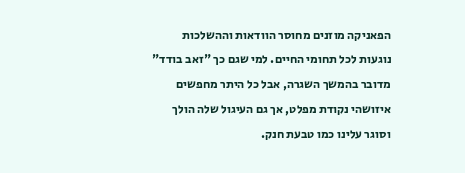הפאניקה מוזנים מחוסר הוודאות וההשלכות נוגעות לכל תחומי החיים. למי שגם כך "זאב בודד" מדובר בהמשך השגרה, אבל כל היתר מחפשים איזושהי נקודת מפלט, אך גם העיגול שלה הולך וסוגר עלינו כמו טבעת חנק.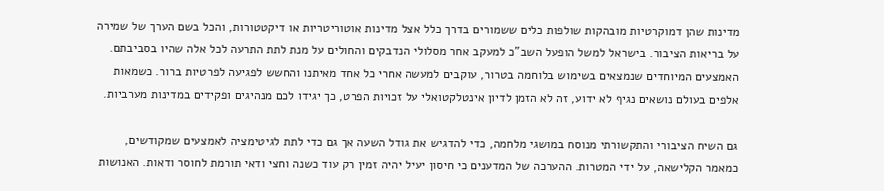מדינות שהן דמוקרטיות מובהקות שולפות כלים ששמורים בדרך כלל אצל מדינות אוטוריטריות או דיקטטורות, והכל בשם הערך של שמירה על בריאות הציבור. בישראל למשל הופעל השב"כ למעקב אחר מסלולי הנדבקים והחולים על מנת לתת התרעה לכל אלה שהיו בסביבתם. האמצעים המיוחדים שנמצאים בשימוש בלוחמה בטרור, עוקבים למעשה אחרי כל אחד מאיתנו והחשש לפגיעה לפרטיות ברור. כשמאות אלפים בעולם נושאים נגיף לא ידוע, זה לא הזמן לדיון אינטלקטואלי על זכויות הפרט, כך יגידו לכם מנהיגים ופקידים במדינות מערביות.

גם השיח הציבורי והתקשורתי מנוסח במושגי מלחמה, כדי להדגיש את גודל השעה אך גם כדי לתת לגיטימציה לאמצעים שמקודשים, כמאמר הקלישאה, על ידי המטרות. ההערכה של המדענים כי חיסון יעיל יהיה זמין רק עוד כשנה וחצי ודאי תורמת לחוסר ודאות. האנושות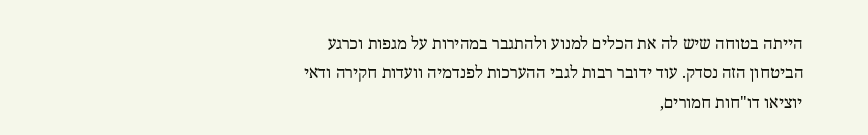הייתה בטוחה שיש לה את הכלים למנוע ולהתגבר במהירות על מגפות וכרגע הביטחון הזה נסדק. עוד ידובר רבות לגבי ההערכות לפנדמיה וועדות חקירה ודאי יוציאו דו"חות חמורים,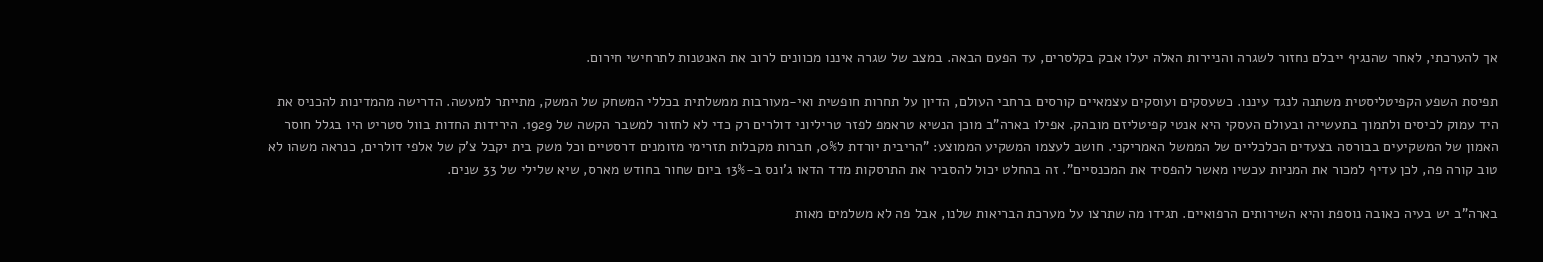אך להערכתי, לאחר שהנגיף ייבלם נחזור לשגרה והניירות האלה יעלו אבק בקלסרים, עד הפעם הבאה. במצב של שגרה איננו מכוונים לרוב את האנטנות לתרחישי חירום.

תפיסת השפע הקפיטליסטית משתנה לנגד עיננו. כשעסקים ועוסקים עצמאיים קורסים ברחבי העולם, הדיון על תחרות חופשית ואי-מעורבות ממשלתית בכללי המשחק של המשק, מתייתר למעשה. הדרישה מהמדינות להכניס את היד עמוק לכיסים ולתמוך בתעשייה ובעולם העסקי היא אנטי קפיטליזם מובהק. אפילו בארה"ב מוכן הנשיא טראמפ לפזר טריליוני דולרים רק כדי לא לחזור למשבר הקשה של 1929. הירידות החדות בוול סטריט היו בגלל חוסר האמון של המשקיעים בבורסה בצעדים הכלכליים של הממשל האמריקני. חושב לעצמו המשקיע הממוצע: "הריבית יורדת ל0%, חברות מקבלות תזרימי מזומנים דרסטיים וכל משק בית יקבל צ'ק של אלפי דולרים, כנראה משהו לא טוב קורה פה, לכן עדיף למכור את המניות עכשיו מאשר להפסיד את המכנסיים". זה בהחלט יכול להסביר את התרסקות מדד הדאו ג'ונס ב-13% ביום שחור בחודש מארס, שיא שלילי של 33 שנים.

בארה"ב יש בעיה כאובה נוספת והיא השירותים הרפואיים. תגידו מה שתרצו על מערכת הבריאות שלנו, אבל פה לא משלמים מאות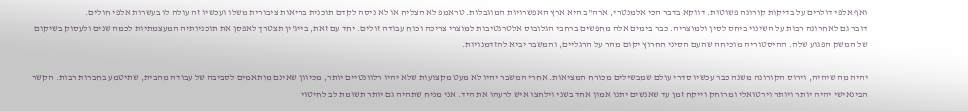ואף אלפי דולרים על בדיקות קורונה פשוטות. דווקא בדבר הכי אלמנטרי, ארה"ב היא ארץ האפשרויות המוגבלות. טראמפ לא הצליח או לא ניסה לקדם תוכנית בריאות ציבורית משלו ועכשיו זה עולה לו בעשרות אלפי חולים.
דובר גם לאחרונה רבות על השינוי ביחס לסין ולמוצריה. כבר בימים אלה מחפשים ברחבי הגלובוס אלטרנטיבות למוצרי צריכה וכוח עבודה זולים. יחד עם זאת, בייג'ין תצטרך לאפסן את תוכניותיה המעצמתיות לכמה שנים ולעסוק בשיקום של המשק הפגוע שלה. ההיסטוריה מוכיחה שהעם הסיני החרוץ יקום מהר על הרגליים, והמשבר יביא להזדמנויות.

יהיה מה שיהיה, וירוס הקורונה משנה כבר עכשיו סדרי עולם שמבשילים מכורח המציאות. אחרי המשבר יהיו לא מעט מקצועות שלא יהיו רלוונטיים יותר, מכיוון שאינם מותאמים לסביבה של עבודה מהבית, שתיטמע בחברות רבות. הקשר הבינאישי יהיה יותר ויותר וירטואלי ומרוחק וייקח זמן עד שאנשים יתנו אמון אחד בשני וילחצו איש לרעהו את היד. אני מניח שתהיה גם יותר תשומת לב לחיטוי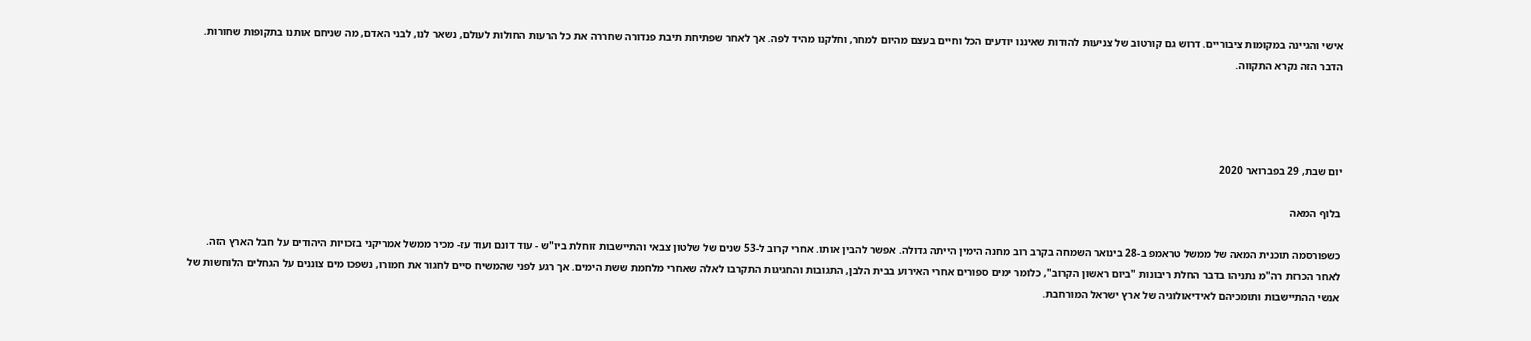אישי והגיינה במקומות ציבוריים. דרוש גם קורטוב של צניעות להודות שאיננו יודעים הכל וחיים בעצם מהיום למחר, וחלקנו מהיד לפה. אך לאחר שפתיחת תיבת פנדורה שחררה את כל הרעות החולות לעולם, נשאר לנו, לבני האדם, מה שניחם אותנו בתקופות שחורות. הדבר הזה נקרא התקווה.




יום שבת, 29 בפברואר 2020

בלוף המאה

כשפורסמה תוכנית המאה של ממשל טראמפ ב-28 בינואר השמחה בקרב רוב מחנה הימין הייתה גדולה. אפשר להבין אותו. אחרי קרוב ל-53 שנים של שלטון צבאי והתיישבות זוחלת ביו"ש - עוד דונם ועוד עז- מכיר ממשל אמריקני בזכויות היהודים על חבל הארץ הזה. לאחר הכרזת רה"מ נתניהו בדבר החלת ריבונות "ביום ראשון הקרוב", כלומר ימים ספורים אחרי האירוע בבית הלבן, התגובות והחגיגות התקרבו לאלה שאחרי מלחמת ששת הימים. אך רגע לפני שהמשיח סיים לחגור את חמורו, נשפכו מים צוננים על הגחלים הלוחשות של אנשי ההתיישבות ותומכיהם לאידיאולוגיה של ארץ ישראל המורחבת.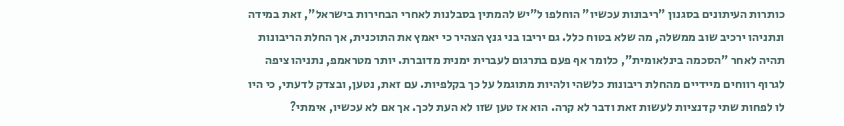כותרות העיתונים בסגנון "ריבונות עכשיו" הוחלפו ל"יש להמתין בסבלנות לאחרי הבחירות בישראל", זאת במידה ונתניהו ירכיב שוב ממשלה, מה שלא בטוח כלל. גם יריבו בני גנץ הצהיר כי יאמץ את התוכנית, אך החלת הריבונות תהיה לאחר "הסכמה בינלאומית", כלומר אף פעם בתרגום לעברית ימנית מדוברת. יותר מטראמפ, נתניהו ציפה לגרוף רווחים מיידיים מהחלת ריבונות כלשהי ולהיות מתוגמל על כך בקלפיות. עם זאת, נטען, ובצדק לדעתי, כי היו לו לפחות שתי קדנציות לעשות זאת ודבר לא קרה. הוא אז טען שזו לא העת לכך. אך אם לא עכשיו, אימתי?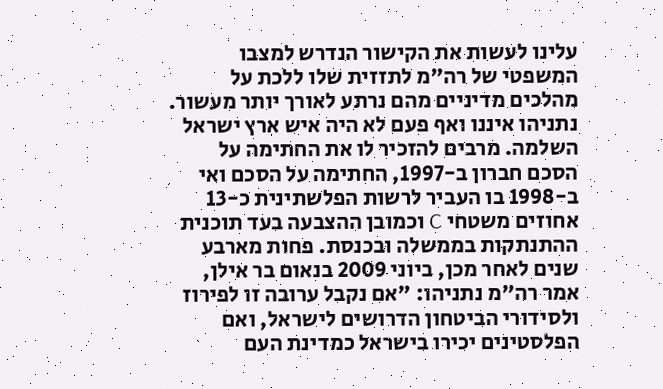עלינו לעשות את הקישור הנדרש למצבו המשפטי של רה"מ לתזזית שלו ללכת על מהלכים מדיניים מהם נרתע לאורך יותר מעשור. נתניהו איננו ואף פעם לא היה איש ארץ ישראל השלמה. מרבים להזכיר לו את החתימה על הסכם חברון ב-1997, החתימה על הסכם ואי ב-1998 בו העביר לרשות הפלשתינית כ-13 אחוזים משטחי C וכמובן ההצבעה בעד תוכנית ההתנתקות בממשלה ובכנסת. פחות מארבע שנים לאחר מכן, ביוני 2009 בנאום בר אילן, אמר רה"מ נתניהו: "אם נקבל ערובה זו לפירוז ולסידורי הביטחון הדרושים לישראל, ואם הפלסטינים יכירו בישראל כמדינת העם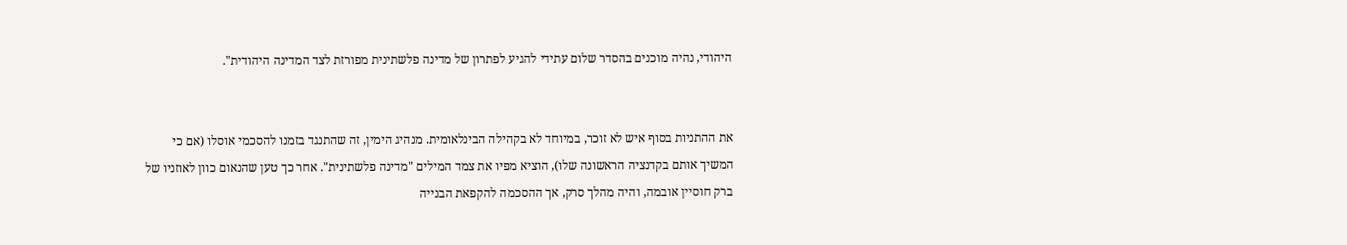היהודי, נהיה מוכנים בהסדר שלום עתידי להגיע לפתרון של מדינה פלשתינית מפורזת לצד המדינה היהודית".


את ההתניות בסוף איש לא זוכר, במיוחד לא בקהילה הבינלאומית. מנהיג הימין, זה שהתנגד בזמנו להסכמי אוסלו (אם כי המשיך אותם בקדנציה הראשונה שלו), הוציא מפיו את צמד המילים "מדינה פלשתינית". אחר כך טען שהנאום כוון לאוזניו של ברק חוסיין אובמה, והיה מהלך סרק, אך ההסכמה להקפאת הבנייה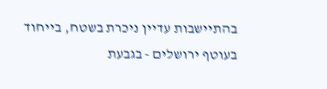בהתיישבות עדיין ניכרת בשטח, בייחוד בעוטף ירושלים - בגבעת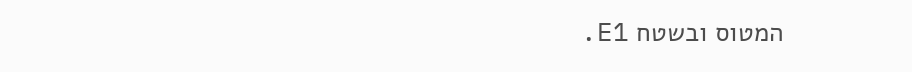המטוס ובשטח E1.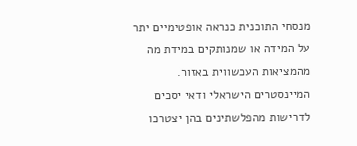מנסחי התוכנית כנראה אופטימיים יתר על המידה או שמנותקים במידת מה מהמציאות העכשווית באזור. המיינסטרים הישראלי ודאי יסכים לדרישות מהפלשתינים בהן יצטרכו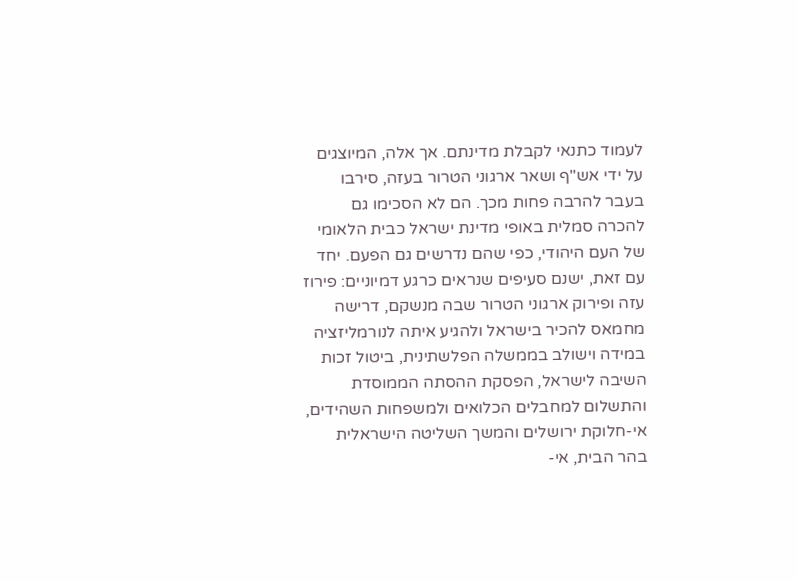לעמוד כתנאי לקבלת מדינתם. אך אלה, המיוצגים על ידי אש"ף ושאר ארגוני הטרור בעזה, סירבו בעבר להרבה פחות מכך. הם לא הסכימו גם להכרה סמלית באופי מדינת ישראל כבית הלאומי של העם היהודי, כפי שהם נדרשים גם הפעם. יחד עם זאת, ישנם סעיפים שנראים כרגע דמיוניים: פירוז עזה ופירוק ארגוני הטרור שבה מנשקם, דרישה מחמאס להכיר בישראל ולהגיע איתה לנורמליזציה במידה וישולב בממשלה הפלשתינית, ביטול זכות השיבה לישראל, הפסקת ההסתה הממוסדת והתשלום למחבלים הכלואים ולמשפחות השהידים, אי-חלוקת ירושלים והמשך השליטה הישראלית בהר הבית, אי-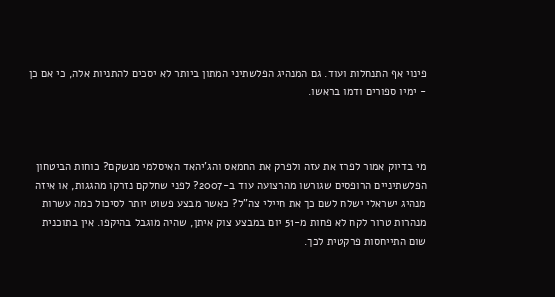פינוי אף התנחלות ועוד. גם המנהיג הפלשתיני המתון ביותר לא יסכים להתניות אלה, כי אם כן - ימיו ספורים ודמו בראשו.



מי בדיוק אמור לפרז את עזה ולפרק את החמאס והג'יהאד האיסלמי מנשקם? כוחות הביטחון הפלשתיניים הרופסים שגורשו מהרצועה עוד ב-2007? לפני שחלקם נזרקו מהגגות, או איזה מנהיג ישראלי ישלח לשם כך את חיילי צה"ל? כאשר מבצע פשוט יותר לסיכול כמה עשרות מנהרות טרור לקח לא פחות מ-51 יום במבצע צוק איתן, שהיה מוגבל בהיקפו. אין בתוכנית שום התייחסות פרקטית לכך.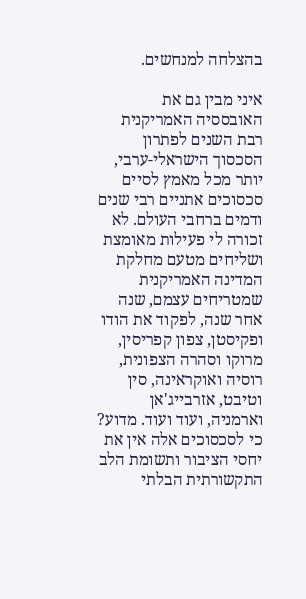בהצלחה למנחשים.

איני מבין גם את האובססיה האמריקנית רבת השנים לפתרון הסכסוך הישראלי-ערבי, יותר מכל מאמץ לסיים סכסוכים אתניים רבי שנים ודמים ברחבי העולם. לא זכורה לי פעילות מאומצת ושליחים מטעם מחלקת המדינה האמריקנית שמטריחים עצמם, שנה אחר שנה, לפקוד את הודו ופקיסטן, צפון קפריסין, מרוקו וסהרה הצפונית, רוסיה ואוקראינה, סין וטיבט, אזרבייג'אן וארמניה, ועוד ועוד. מדוע? כי לסכסוכים אלה אין את יחסי הציבור ותשומת הלב התקשורתית הבלתי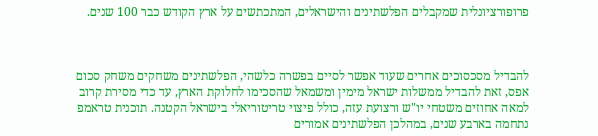פרופורציונלית שמקבלים הפלשתינים והישראלים, המתכתשים על ארץ הקודש כבר 100 שנים.



להבדיל מסכסוכים אחרים שעוד אפשר לסיים בפשרה כלשהי, הפלשתינים משחקים משחק סכום אפס, זאת להבדיל ממשלות ישראל מימין ומשמאל שהסכימו לחלוקת הארץ, עד כדי מסירת קרוב למאה אחוזים משטחי יו"ש ורצועת עזה, כולל פיצוי טריטוריאלי בישראל הקטנה. תוכנית טראמפ נתחמה בארבע שנים, במהלכן הפלשתינים אמורים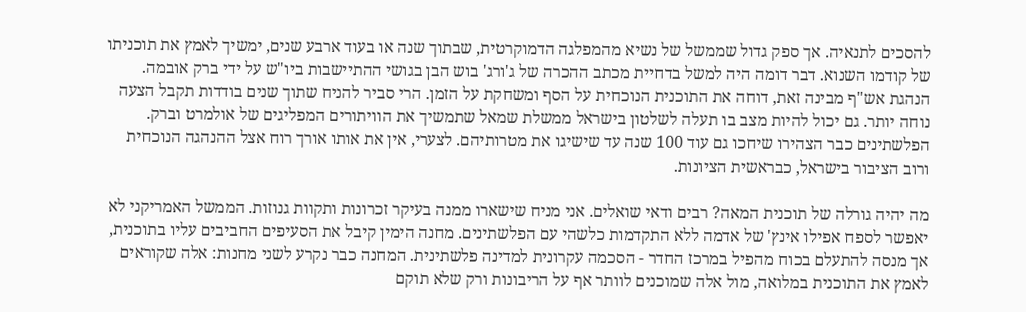להסכים לתנאיה. אך ספק גדול שממשל של נשיא מהמפלגה הדמוקרטית, שבתוך שנה או בעוד ארבע שנים, ימשיך לאמץ את תוכניתו של קודמו השנוא. דבר דומה היה למשל בדחיית מכתב ההכרה של ג'ורג' בוש הבן בגושי ההתיישבות ביו"ש על ידי ברק אובמה. הנהגת אש"ף מבינה זאת, דוחה את התוכנית הנוכחית על הסף ומשחקת על הזמן. הרי סביר להניח שתוך שנים בודדות תקבל הצעה נוחה יותר. גם יכול להיות מצב בו תעלה לשלטון בישראל ממשלת שמאל שתמשיך את הוויתורים המפליגים של אולמרט וברק. הפלשתינים כבר הצהירו שיחכו גם עוד 100 שנה עד שישיגו את מטרותיהם. לצערי, אין את אותו אורך רוח אצל ההנהגה הנוכחית ורוב הציבור בישראל, כבראשית הציונות.

מה יהיה גורלה של תוכנית המאה? רבים ודאי שואלים. אני מניח שישארו ממנה בעיקר זכרונות ותקוות גנוזות. הממשל האמריקני לא יאפשר לספח אפילו אינץ' של אדמה ללא התקדמות כלשהי עם הפלשתינים. מחנה הימין קיבל את הסעיפים החביבים עליו בתוכנית, אך מנסה להתעלם בכוח מהפיל במרכז החדר - הסכמה עקרונית למדינה פלשתינית. המחנה כבר נקרע לשני מחנות: אלה שקוראים לאמץ את התוכנית במלואה, מול אלה שמוכנים לוותר אף על הריבונות ורק שלא תוקם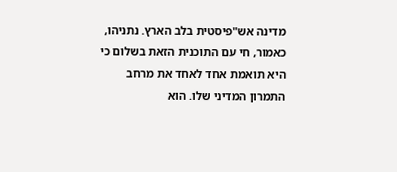מדינה אש"פיסטית בלב הארץ. נתניהו, כאמור, חי עם התוכנית הזאת בשלום כי היא תואמת אחד לאחד את מרחב התמרון המדיני שלו. הוא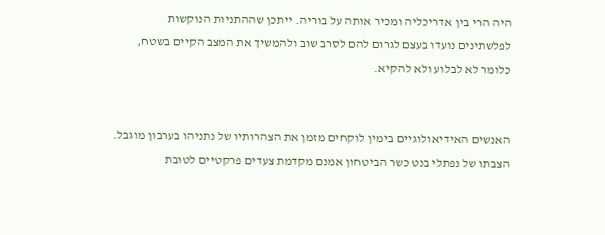היה הרי בין אדריכליה ומכיר אותה על בוריה. ייתכן שההתניות הנוקשות לפלשתינים נועדו בעצם לגרום להם לסרב שוב ולהמשיך את המצב הקיים בשטח, כלומר לא לבלוע ולא להקיא.


האנשים האידיאולוגיים בימין לוקחים מזמן את הצהרותיו של נתניהו בערבון מוגבל. הצבתו של נפתלי בנט כשר הביטחון אמנם מקדמת צעדים פרקטיים לטובת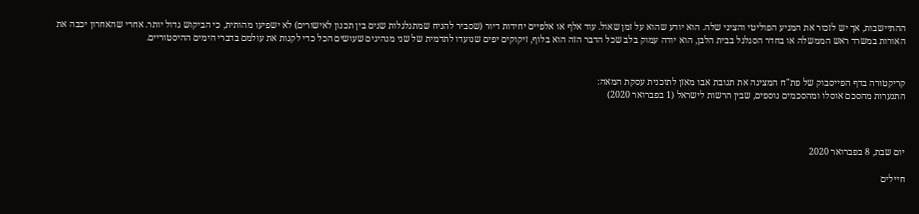ההתיישבות, אך יש לזכור את המניע הפוליטי והציני שלה. הוא יודע שהוא על זמן שאול. עוד אלף או אלפיים יחידות דיור (שסביר להניח שמתגלגלות שנים בין תכנון לאישורים) לא ישפיעו מהותית, כי הביקוש גדול יותר. אחרי שהאחרון יכבה את האורות במשרד ראש הממשלה או בחדר הסגלגל בבית הלבן, הוא יודה עמוק בלב שכל הדבר הזה הוא בלוף, זיקוקים יפים שנועדו לתדמית של שני מנהיגים שעושים הכל כדי לקנות את עולמם בדברי הימים ההיסטוריים.


קריקטורה בדף הפייסבוק של פת"ח המציגה את תגובת אבו מאזן לתוכנית עסקת המאה:
התנערות מהסכם אוסלו ומהסכמים נוספים, שבין הרשות לישראל (1 בפברואר 2020)



יום שבת, 8 בפברואר 2020

חיילים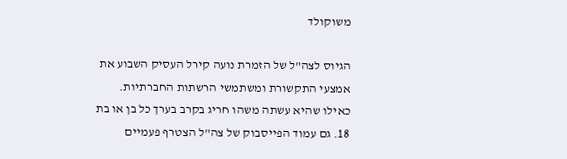משוקולד

הגיוס לצה"ל של הזמרת נועה קירל העסיק השבוע את אמצעי התקשורת ומשתמשי הרשתות החברתיות. כאילו שהיא עשתה משהו חריג בקרב בערך כל בן או בת 18. גם עמוד הפייסבוק של צה"ל הצטרף פעמיים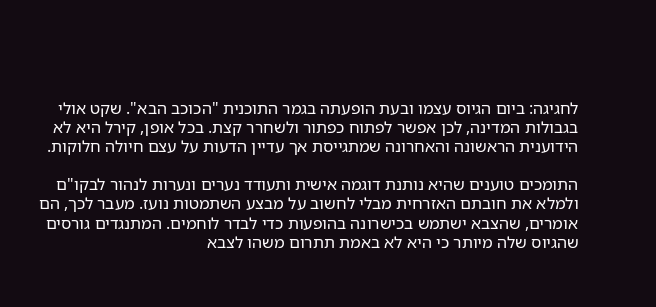לחגיגה: ביום הגיוס עצמו ובעת הופעתה בגמר התוכנית "הכוכב הבא". שקט אולי בגבולות המדינה, לכן אפשר לפתוח כפתור ולשחרר קצת. בכל אופן, קירל היא לא הידוענית הראשונה והאחרונה שמתגייסת אך עדיין הדעות על עצם חיולה חלוקות.

התומכים טוענים שהיא נותנת דוגמה אישית ותעודד נערים ונערות לנהור לבקו"ם ולמלא את חובתם האזרחית מבלי לחשוב על מבצע השתמטות נועז. מעבר לכך, הם אומרים, שהצבא ישתמש בכישרונה בהופעות כדי לבדר לוחמים. המתנגדים גורסים שהגיוס שלה מיותר כי היא לא באמת תתרום משהו לצבא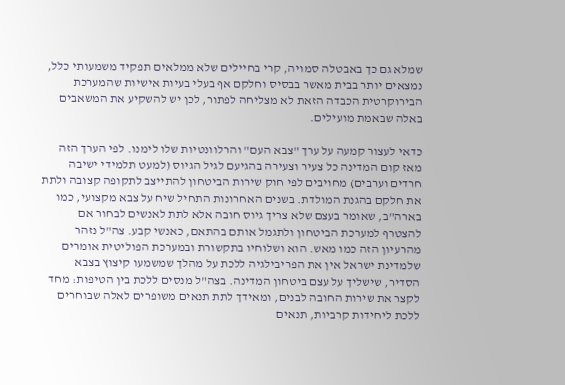שמלא גם כך באבטלה סמויה, קרי בחיילים שלא ממלאים תפקיד משמעותי כלל, נמצאים יותר בבית מאשר בבסיס וחלקם אף בעלי בעיות אישיות שהמערכת הבירוקרטית הכבדה הזאת לא מצליחה לפתור, לכן יש להשקיע את המשאבים באלה שבאמת מועילים.

כדאי לעצור קמעה על ערך "צבא העם" והרלוונטיות שלו לימנו. לפי הערך הזה מאז קום המדינה כל צעיר וצעירה בהגיעם לגיל הגיוס (למעט תלמידי ישיבה חרדים וערבים) מחויבים לפי חוק שירות הביטחון להתייצב לתקופה קצובה ולתת את חלקם בהגנת המולדת. בשנים האחרונות התחיל שיח על צבא מקצועי, כמו בארה"ב, שאומר בעצם שלא צריך גיוס חובה אלא לתת לאנשים לבחור אם להצטרף למערכת הביטחון ולתגמל אותם בהתאם, כאנשי קבע. צה"ל נזהר מהרעיון הזה כמו מאש. הוא ושלוחיו בתקשורת ובמערכת הפוליטית אומרים שלמדינת ישראל אין את הפריבילגיה ללכת על מהלך שמשמעו קיצוץ בצבא הסדיר, שישליך על עצם ביטחון המדינה. בצה"ל מנסים ללכת בין הטיפות: מחד לקצר את שירות החובה לבנים, ומאידך לתת תנאים משופרים לאלה שבוחרים ללכת ליחידות קרביות, תנאים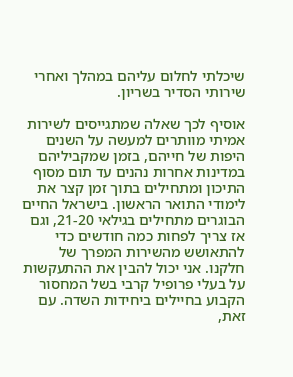שיכלתי לחלום עליהם במהלך ואחרי שירותי הסדיר בשריון.

אוסיף לכך שאלה שמתגייסים לשירות אמיתי מוותרים למעשה על השנים היפות של חייהם, בזמן שמקביליהם במדינות אחרות נהנים עד תום מסוף התיכון ומתחילים בתוך זמן קצר את לימודי התואר הראשון. בישראל החיים הבוגרים מתחילים בגילאי 21-20, וגם אז צריך לפחות כמה חודשים כדי להתאושש מהשירות המפרך של חלקנו. אני יכול להבין את ההתעקשות על בעלי פרופיל קרבי בשל המחסור הקבוע בחיילים ביחידות השדה. עם זאת,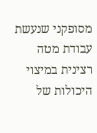מסופקני שנעשת עבודת מטה רצינית במיצוי היכולות של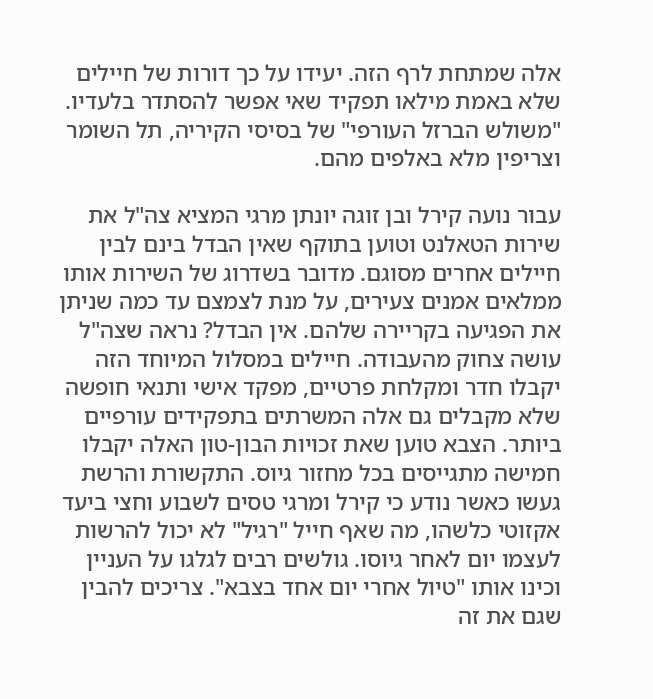אלה שמתחת לרף הזה. יעידו על כך דורות של חיילים שלא באמת מילאו תפקיד שאי אפשר להסתדר בלעדיו. "משולש הברזל העורפי" של בסיסי הקיריה, תל השומר וצריפין מלא באלפים מהם.

עבור נועה קירל ובן זוגה יונתן מרגי המציא צה"ל את שירות הטאלנט וטוען בתוקף שאין הבדל בינם לבין חיילים אחרים מסוגם. מדובר בשדרוג של השירות אותו ממלאים אמנים צעירים, על מנת לצמצם עד כמה שניתן את הפגיעה בקריירה שלהם. אין הבדל? נראה שצה"ל עושה צחוק מהעבודה. חיילים במסלול המיוחד הזה יקבלו חדר ומקלחת פרטיים, מפקד אישי ותנאי חופשה שלא מקבלים גם אלה המשרתים בתפקידים עורפיים ביותר. הצבא טוען שאת זכויות הבון-טון האלה יקבלו חמישה מתגייסים בכל מחזור גיוס. התקשורת והרשת געשו כאשר נודע כי קירל ומרגי טסים לשבוע וחצי ביעד אקזוטי כלשהו, מה שאף חייל "רגיל" לא יכול להרשות לעצמו יום לאחר גיוסו. גולשים רבים לגלגו על העניין וכינו אותו "טיול אחרי יום אחד בצבא". צריכים להבין שגם את זה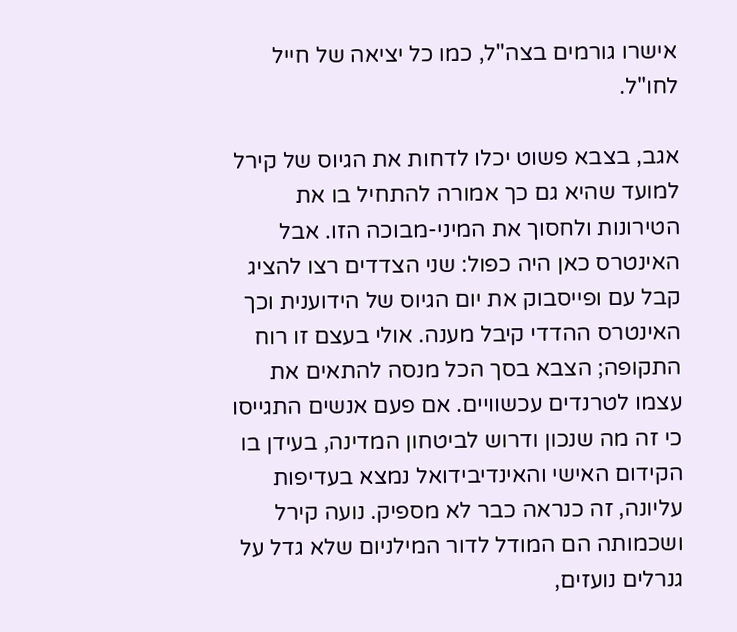אישרו גורמים בצה"ל, כמו כל יציאה של חייל לחו"ל.

אגב, בצבא פשוט יכלו לדחות את הגיוס של קירל למועד שהיא גם כך אמורה להתחיל בו את הטירונות ולחסוך את המיני-מבוכה הזו. אבל האינטרס כאן היה כפול: שני הצדדים רצו להציג קבל עם ופייסבוק את יום הגיוס של הידוענית וכך האינטרס ההדדי קיבל מענה. אולי בעצם זו רוח התקופה; הצבא בסך הכל מנסה להתאים את עצמו לטרנדים עכשוויים. אם פעם אנשים התגייסו כי זה מה שנכון ודרוש לביטחון המדינה, בעידן בו הקידום האישי והאינדיבידואל נמצא בעדיפות עליונה, זה כנראה כבר לא מספיק. נועה קירל ושכמותה הם המודל לדור המילניום שלא גדל על גנרלים נועזים,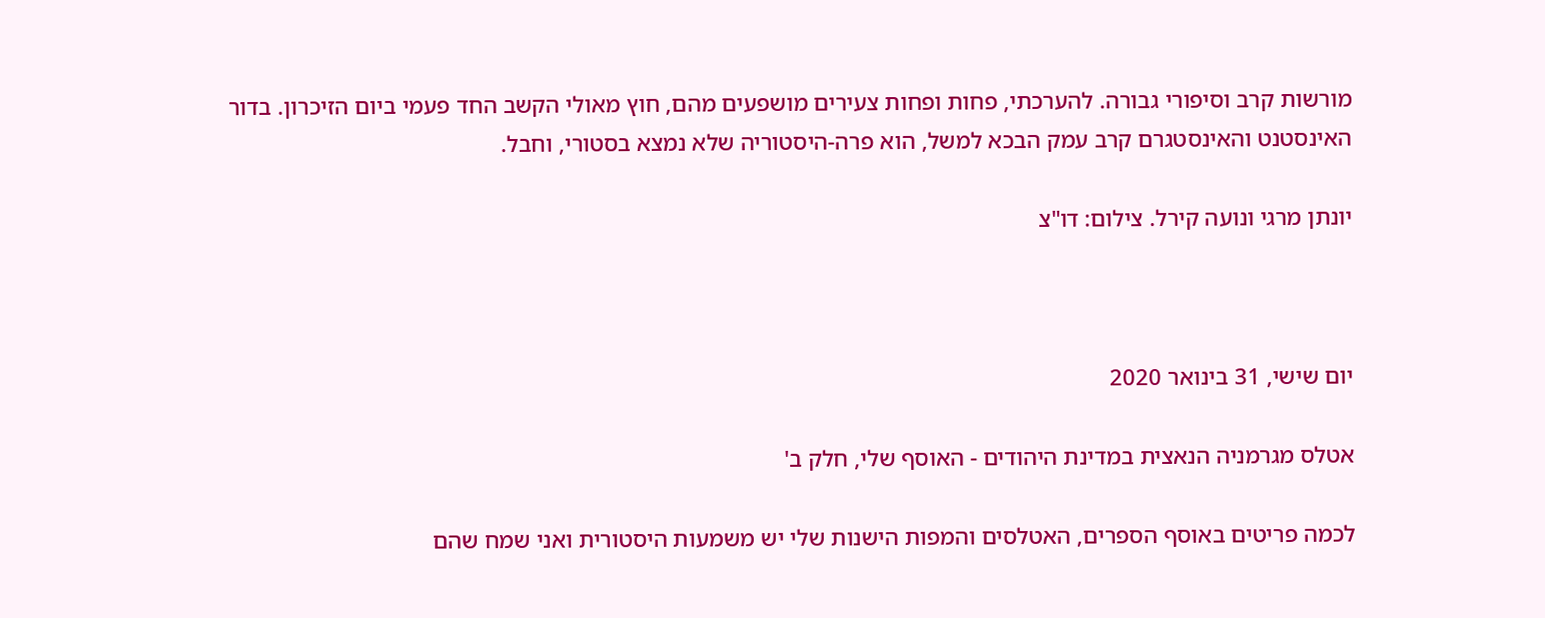מורשות קרב וסיפורי גבורה. להערכתי, פחות ופחות צעירים מושפעים מהם, חוץ מאולי הקשב החד פעמי ביום הזיכרון. בדור האינסטנט והאינסטגרם קרב עמק הבכא למשל, הוא פרה-היסטוריה שלא נמצא בסטורי, וחבל.

יונתן מרגי ונועה קירל. צילום: דו"צ



יום שישי, 31 בינואר 2020

אטלס מגרמניה הנאצית במדינת היהודים - האוסף שלי, חלק ב'

לכמה פריטים באוסף הספרים, האטלסים והמפות הישנות שלי יש משמעות היסטורית ואני שמח שהם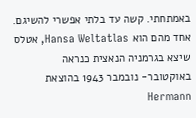באמתחתי. קשה עד בלתי אפשרי להשיגם. אחד מהם הוא Hansa Weltatlas, אטלס שיצא בגרמניה הנאצית כנראה באוקטובר- נובמבר 1943 בהוצאת Hermann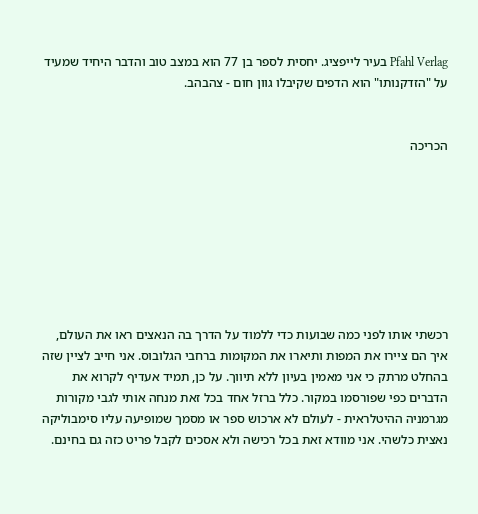Pfahl Verlag בעיר לייפציג. יחסית לספר בן 77 הוא במצב טוב והדבר היחיד שמעיד על "הזדקנותו" הוא הדפים שקיבלו גוון חום - צהבהב.


הכריכה








רכשתי אותו לפני כמה שבועות כדי ללמוד על הדרך בה הנאצים ראו את העולם, איך הם ציירו את המפות ותיארו את המקומות ברחבי הגלובוס. אני חייב לציין שזה בהחלט מרתק כי אני מאמין בעיון ללא תיווך. על כן, תמיד אעדיף לקרוא את הדברים כפי שפורסמו במקור. כלל ברזל אחד בכל זאת מנחה אותי לגבי מקורות מגרמניה ההיטלראית - לעולם לא ארכוש ספר או מסמך שמופיעה עליו סימבוליקה נאצית כלשהי. אני מוודא זאת בכל רכישה ולא אסכים לקבל פריט כזה גם בחינם.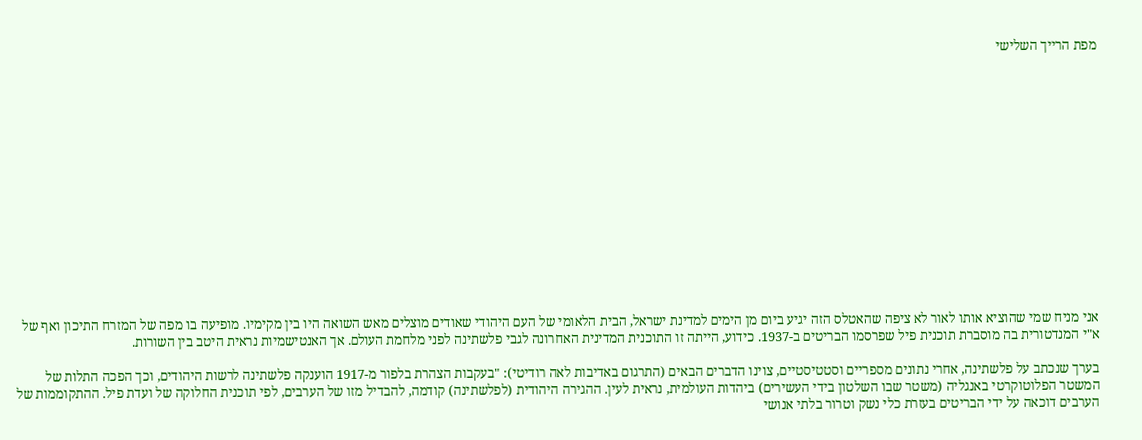מפת הרייך השלישי















אני מניח שמי שהוציא אותו לאור לא ציפה שהאטלס הזה יגיע ביום מן הימים למדינת ישראל, הבית הלאומי של העם היהודי שאודים מוצלים מאש השואה היו בין מקימיו. מופיעה בו מפה של המזרח התיכון ואף של א"י המנדטורית בה מוסברת תוכנית פיל שפרסמו הבריטים ב-1937. כידוע, הייתה זו התוכנית המדינית האחרונה לגבי פלשתינה לפני מלחמת העולם. אך האנטישמיות נראית היטב בין השורות.

בערך שנכתב על פלשתינה, אחרי נתונים מספריים וסטטיסטיים, צוינו הדברים הבאים (התרגום באדיבות לאה רודיטי): "בעקבות הצהרת בלפור מ-1917 הוענקה פלשתינה לרשות היהודים, וכך הפכה התלות של המשטר הפלוטוקרטי באנגליה (משטר שבו השלטון בידי העשירים) ביהדות העולמית, נראית לעין. ההגירה היהודית (לפלשתינה) קודמה, להבדיל מזו של הערבים, לפי תוכנית החלוקה של ועדת פיל. ההתקוממות של הערבים דוכאה על ידי הבריטים בעזרת כלי נשק וטרור בלתי אנושי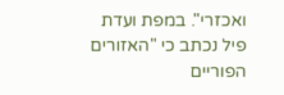ואכזרי". במפת ועדת פיל נכתב כי "האזורים הפוריים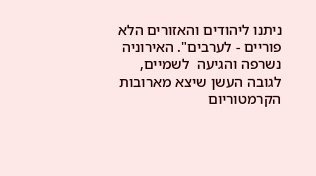ניתנו ליהודים והאזורים הלא פוריים - לערבים". האירוניה נשרפה והגיעה  לשמיים, לגובה העשן שיצא מארובות הקרמטוריום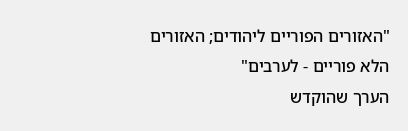"האזורים הפוריים ליהודים; האזורים הלא פוריים - לערבים"
הערך שהוקדש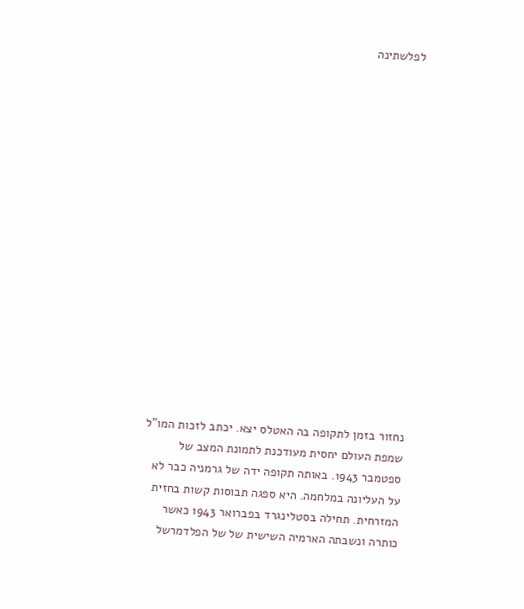לפלשתינה

















נחזור בזמן לתקופה בה האטלס יצא. יכתב לזכות המו"ל שמפת העולם יחסית מעודכנת לתמונת המצב של ספטמבר 1943. באותה תקופה ידה של גרמניה כבר לא על העליונה במלחמה. היא ספגה תבוסות קשות בחזית המזרחית. תחילה בסטלינגרד בפברואר 1943 כאשר כותרה ונשבתה הארמיה השישית של של הפלדמרשל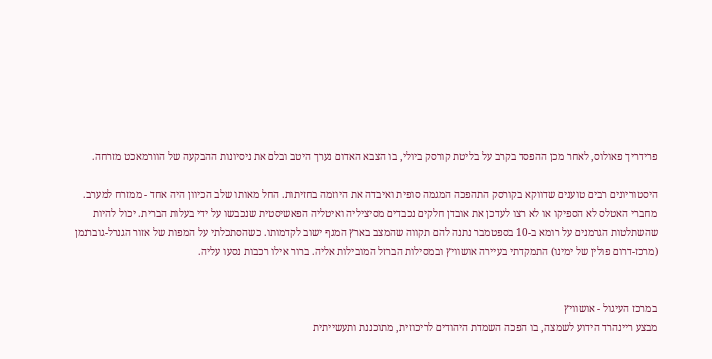פרידריך פאולוס, לאחר מכן ההפסד בקרב על בליטת קורסק ביולי, בו הצבא האדום נערך היטב ובלם את ניסיונות ההבקעה של הוורמאכט מזרחה.

היסטוריונים רבים טוענים שדווקא בקורסק התהפכה המגמה סופית ואיבדה את היוזמה בחזיתות. החל מאותו שלב הכיוון היה אחד - ממזרח למערב. מחברי האטלס לא הספיקו או לא רצו לעדכן את אובדן חלקים נכבדים מסיציליה ואיטליה הפאשיסטית שנכבשו על ידי בעלות הברית. יכול להיות שהשתלטות הגרמנים על רומא ב-10 בספטמבר נתנה להם תקווה שהמצב בארץ המגף ישוב לקדמותו. כשהסתכלתי על המפות של אזור הגנרל-גוברנמן (מרכז-דרום פולין של ימינו) התמקדתי בעיירה אושוויץ ובמסילות הברזל המובילות אליה. ברור אילו רכבות נסעו עליה.


במרכז העיגול - אושוויץ
מבצע ריינהרד הידוע לשמצה, בו הפכה השמדת היהודים לריכוזית, מתוכננת ותעשייתית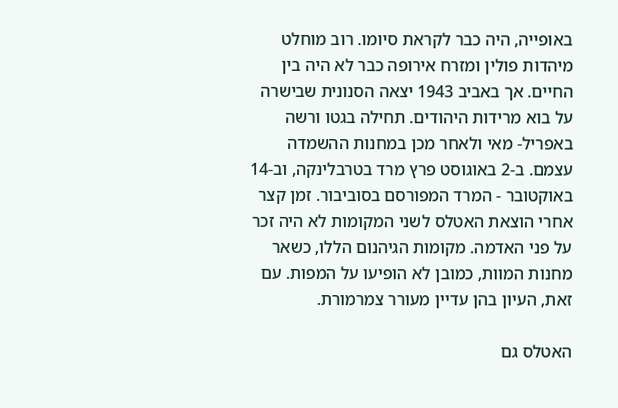באופייה, היה כבר לקראת סיומו. רוב מוחלט מיהדות פולין ומזרח אירופה כבר לא היה בין החיים. אך באביב 1943 יצאה הסנונית שבישרה על בוא מרידות היהודים. תחילה בגטו ורשה באפריל- מאי ולאחר מכן במחנות ההשמדה עצמם. ב-2 באוגוסט פרץ מרד בטרבלינקה, וב-14 באוקטובר - המרד המפורסם בסוביבור. זמן קצר אחרי הוצאת האטלס לשני המקומות לא היה זכר על פני האדמה. מקומות הגיהנום הללו, כשאר מחנות המוות, כמובן לא הופיעו על המפות. עם זאת, העיון בהן עדיין מעורר צמרמורת.

האטלס גם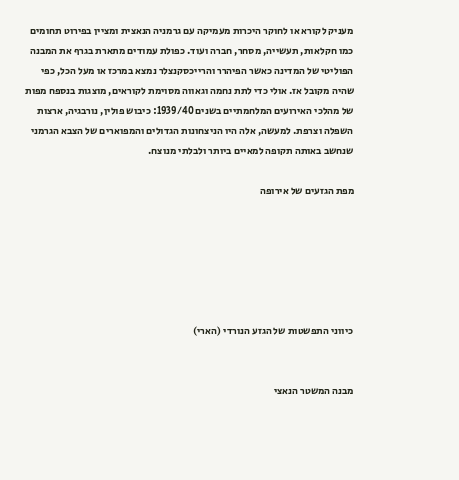מעניק לקורא או לחוקר היכרות מעמיקה עם גרמניה הנאצית ומציין בפירוט תחומים כמו חקלאות, תעשייה, מסחר, חברה ועוד. כפולת עמודים מתארת בגרף את המבנה הפוליטי של המדינה כאשר הפיהרר והרייכסקנצלר נמצא במרכז או מעל הכל, כפי שהיה מקובל אז. אולי כדי לתת נחמה וגאווה מסוימת לקוראים, מוצגות בנספח מפות של מהלכי האירועים המלחמתיים בשנים 1939/40: כיבוש פולין, נורבגיה, ארצות השפלה וצרפת. למעשה, אלה היו הניצחונות הגדולים והמפוארים של הצבא הגרמני שנחשב באותה תקופה למאיים ביותר ולבלתי מנוצח.

מפת הגזעים של אירופה






כיווני התפשטות של הגזע הנורדי (הארי)


מבנה המשטר הנאצי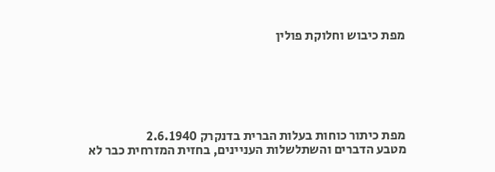מפת כיבוש וחלוקת פולין






מפת כיתור כוחות בעלות הברית בדנקרק 2.6.1940
מטבע הדברים והשתלשלות העניינים, בחזית המזרחית כבר לא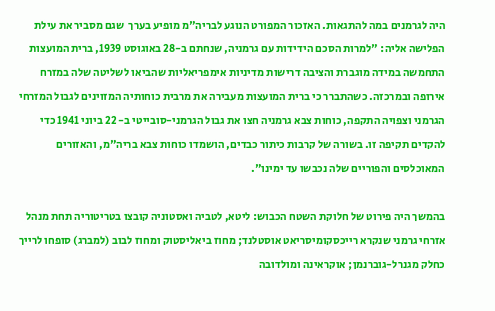היה לגרמנים במה להתגאות. האזכור המפורט הנוגע לבריה"מ מופיע בערך  שגם מסביר את עילת הפלישה אליה: "למרות הסכם הידידות עם גרמניה, שנחתם ב-28 באוגוסט 1939, ברית המועצות התחמשה במידה מוגברת והציבה דרישות מדיניות אימפריאליות שהביאו לשליטה שלה במזרח אירופה ובמרכזה. כשהתברר כי ברית המועצות מעבירה את מרבית כוחותיה המזוינים לגבול המזרחי הגרמני וצפויה התקפה, כוחות צבא גרמניה חצו את גבול הגרמני-סובייטי ב- 22 ביוני 1941 כדי להקדים תקיפה זו. בשורה של קרבות כיתור כבדים, הושמדו כוחות צבא בריה"מ, והאזורים המאוכלסים והפוריים שלה נכבשו עד ימינו".

בהמשך היה פירוט של חלוקת השטח הכבוש: ליטא, לטביה ואסטוניה קובצו בטריטוריה תחת מנהל אזרחי גרמני שנקרא רייכסקומיסריאט אוסטלנד; מחוז ביאליסטוק ומחוז לבוב (למברג) סופחו לרייך כחלק מגנרל-גוברנמן; אוקראינה ומולדובה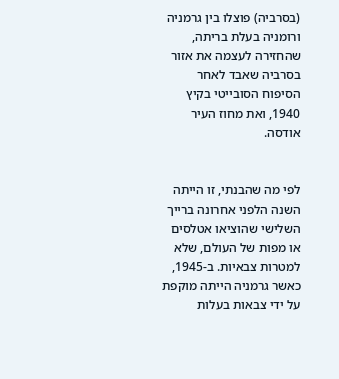(בסרביה) פוצלו בין גרמניה ורומניה בעלת בריתה, שהחזירה לעצמה את אזור בסרביה שאבד לאחר הסיפוח הסובייטי בקיץ 1940, ואת מחוז העיר אודסה.


לפי מה שהבנתי, זו הייתה השנה הלפני אחרונה ברייך השלישי שהוציאו אטלסים או מפות של העולם, שלא למטרות צבאיות. ב-1945, כאשר גרמניה הייתה מוקפת על ידי צבאות בעלות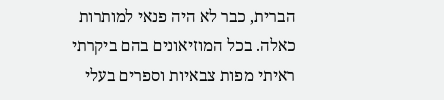הברית, כבר לא היה פנאי למותרות כאלה. בכל המוזיאונים בהם ביקרתי ראיתי מפות צבאיות וספרים בעלי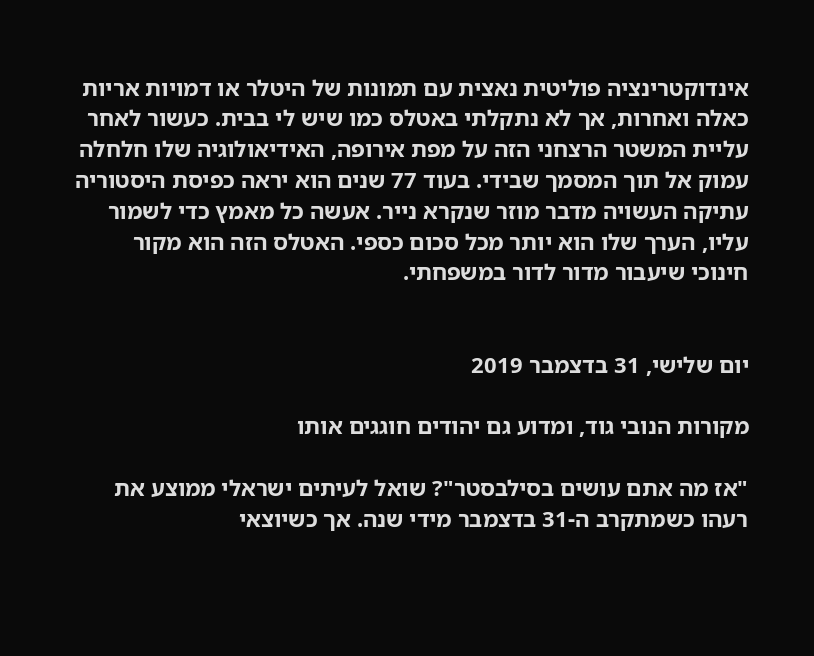אינדוקטרינציה פוליטית נאצית עם תמונות של היטלר או דמויות אריות כאלה ואחרות, אך לא נתקלתי באטלס כמו שיש לי בבית. כעשור לאחר עליית המשטר הרצחני הזה על מפת אירופה, האידיאולוגיה שלו חלחלה עמוק אל תוך המסמך שבידי. בעוד 77 שנים הוא יראה כפיסת היסטוריה עתיקה העשויה מדבר מוזר שנקרא נייר. אעשה כל מאמץ כדי לשמור עליו, הערך שלו הוא יותר מכל סכום כספי. האטלס הזה הוא מקור חינוכי שיעבור מדור לדור במשפחתי.


יום שלישי, 31 בדצמבר 2019

מקורות הנובי גוד, ומדוע גם יהודים חוגגים אותו

"אז מה אתם עושים בסילבסטר"? שואל לעיתים ישראלי ממוצע את רעהו כשמתקרב ה-31 בדצמבר מידי שנה. אך כשיוצאי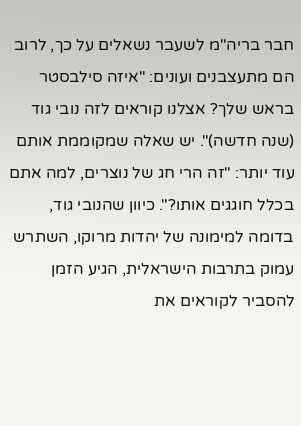חבר בריה"מ לשעבר נשאלים על כך, לרוב הם מתעצבנים ועונים: "איזה סילבסטר בראש שלך? אצלנו קוראים לזה נובי גוד (שנה חדשה)". יש שאלה שמקוממת אותם עוד יותר: "זה הרי חג של נוצרים, למה אתם בכלל חוגגים אותו?". כיוון שהנובי גוד, בדומה למימונה של יהדות מרוקו, השתרש עמוק בתרבות הישראלית, הגיע הזמן להסביר לקוראים את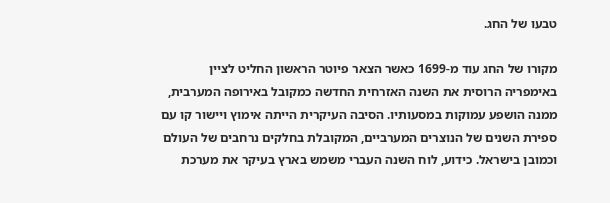טבעו של החג.

מקורו של החג עוד מ-1699 כאשר הצאר פיוטר הראשון החליט לציין באימפריה הרוסית את השנה האזרחית החדשה כמקובל באירופה המערבית, ממנה הושפע עמוקות במסעותיו. הסיבה העיקרית הייתה אימוץ ויישור קו עם ספירת השנים של הנוצרים המערביים, המקובלת בחלקים נרחבים של העולם וכמובן בישראל. כידוע, לוח השנה העברי משמש בארץ בעיקר את מערכת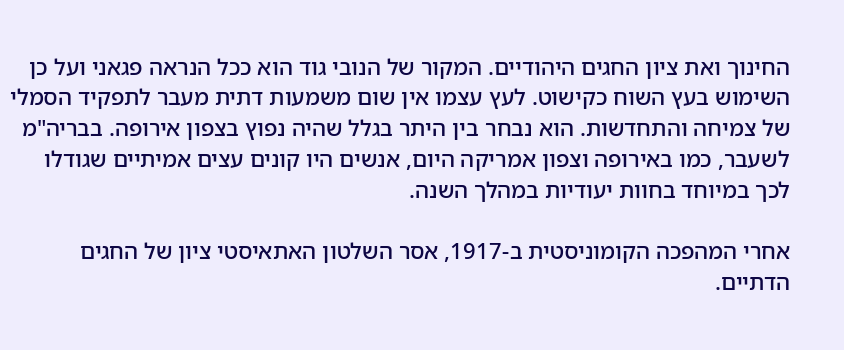החינוך ואת ציון החגים היהודיים. המקור של הנובי גוד הוא ככל הנראה פגאני ועל כן השימוש בעץ השוח כקישוט. לעץ עצמו אין שום משמעות דתית מעבר לתפקיד הסמלי של צמיחה והתחדשות. הוא נבחר בין היתר בגלל שהיה נפוץ בצפון אירופה. בבריה"מ לשעבר, כמו באירופה וצפון אמריקה היום, אנשים היו קונים עצים אמיתיים שגודלו לכך במיוחד בחוות יעודיות במהלך השנה.

אחרי המהפכה הקומוניסטית ב-1917, אסר השלטון האתאיסטי ציון של החגים הדתיים.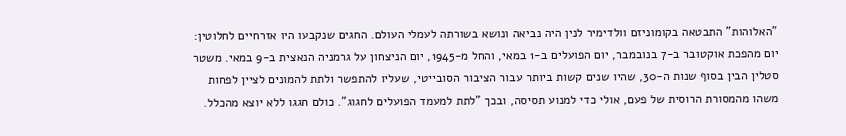"האלוהות" התבטאה בקומוניזם וולדימיר לנין היה נביאה ונושא בשורתה לעמלי העולם. החגים שנקבעו היו אזרחיים לחלוטין: יום מהפכת אוקטובר ב-7 בנובמבר, יום הפועלים ב-1 במאי, והחל מ-1945, יום הניצחון על גרמניה הנאצית ב-9 במאי. משטר סטלין הבין בסוף שנות ה-30, שהיו שנים קשות ביותר עבור הציבור הסובייטי, שעליו להתפשר ולתת להמונים לציין לפחות משהו מהמסורת הרוסית של פעם, אולי כדי למנוע תסיסה, ובכך "לתת למעמד הפועלים לחגוג". כולם חגגו ללא יוצא מהכלל.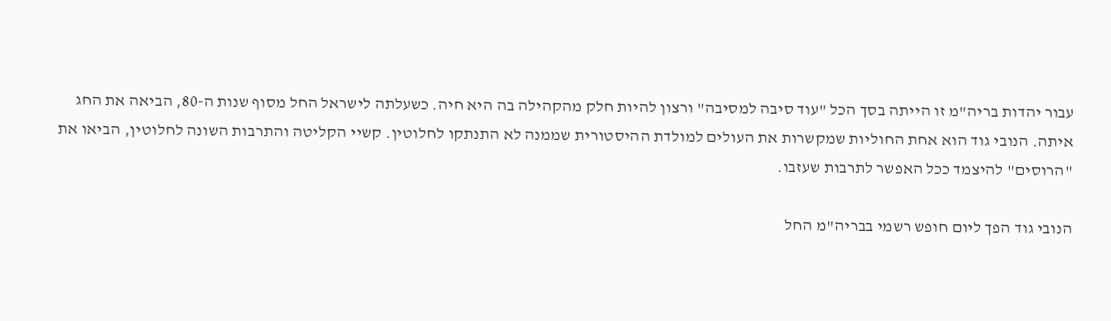עבור יהדות בריה"מ זו הייתה בסך הכל "עוד סיבה למסיבה" ורצון להיות חלק מהקהילה בה היא חיה. כשעלתה לישראל החל מסוף שנות ה-80, הביאה את החג איתה. הנובי גוד הוא אחת החוליות שמקשרות את העולים למולדת ההיסטורית שממנה לא התנתקו לחלוטין. קשיי הקליטה והתרבות השונה לחלוטין, הביאו את "הרוסים" להיצמד ככל האפשר לתרבות שעזבו.

הנובי גוד הפך ליום חופש רשמי בבריה"מ החל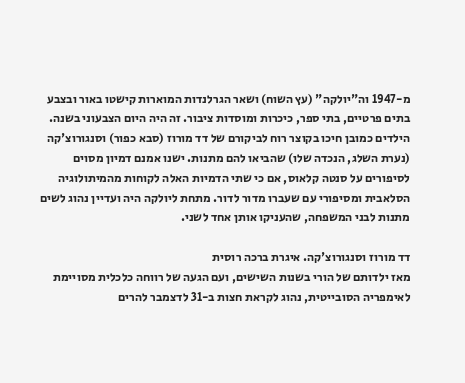מ-1947 וה"יולקה" (עץ השוח) ושאר הגרלנדות המוארות קישטו באור ובצבע בתים פרטיים, בתי ספר, כיכרות ומוסדות ציבור. זה היה היום הצבעוני בשנה. הילדים כמובן חיכו בקוצר רוח לביקורם של דד מורוז (סבא כפור) וסנגורוצ'קה (נערת השלג, הנכדה שלו) שהביאו להם מתנות. ישנו אמנם דמיון מסוים לסיפורים על סנטה קלאוס, אם כי שתי הדמיות האלה לקוחות מהמיתולוגיה הסלאבית ומסיפורי עם שעברו מדור לדור. מתחת ליולקה היה ועדיין נהוג לשים מתנות לבני המשפחה, שהעניקו אותן אחד לשני.

דד מורוז וסנגורוצ'קה. איגרת ברכה רוסית
מאז ילדותם של הורי בשנות השישים, ועם הגעה של רווחה כלכלית מסויימת לאימפריה הסובייטית, נהוג לקראת חצות ב-31 לדצמבר להרים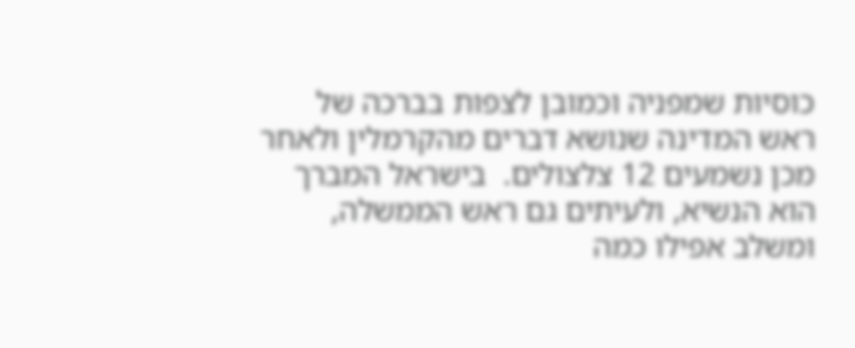כוסיות שמפניה וכמובן לצפות בברכה של ראש המדינה שנושא דברים מהקרמלין ולאחר מכן נשמעים 12 צלצולים.  בישראל המברך הוא הנשיא, ולעיתים גם ראש הממשלה, ומשלב אפילו כמה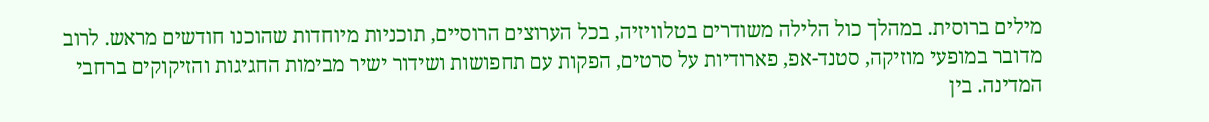מילים ברוסית. במהלך כול הלילה משודרים בטלוויזיה, בכל הערוצים הרוסיים, תוכניות מיוחדות שהוכנו חודשים מראש. לרוב מדובר במופעי מוזיקה, סטנד-אפ, פארודיות על סרטים, הפקות עם תחפושות ושידור ישיר מבימות החגיגות והזיקוקים ברחבי המדינה. בין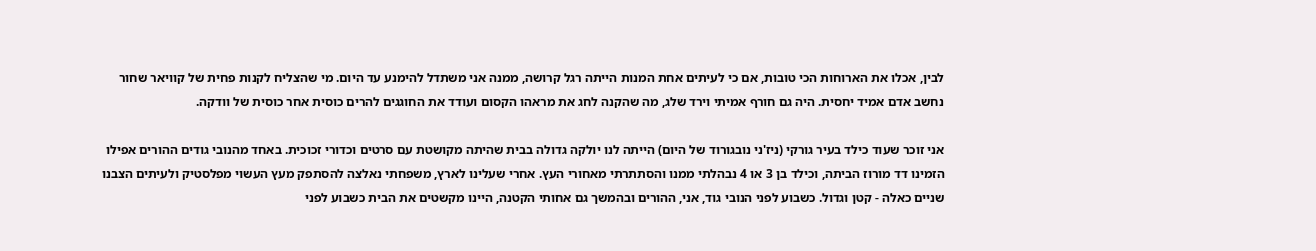לבין, אכלו את הארוחות הכי טובות, אם כי לעיתים אחת המנות הייתה רגל קרושה, ממנה אני משתדל להימנע עד היום. מי שהצליח לקנות פחית של קוויאר שחור נחשב אדם אמיד יחסית. היה גם חורף אמיתי וירד שלג, מה שהקנה לחג את מראהו הקסום ועודד את החוגגים להרים כוסית אחר כוסית של וודקה.

אני זוכר שעוד כילד בעיר גורקי (ניז'ני נובגורוד של היום) הייתה לנו יולקה גדולה בבית שהיתה מקושטת עם סרטים וכדורי זכוכית. באחד מהנובי גודים ההורים אפילו הזמינו דד מורוז הביתה, וכילד בן 3 או 4 נבהלתי ממנו והסתתרתי מאחורי העץ. אחרי שעלינו לארץ, משפחתי נאלצה להסתפק מעץ העשוי מפלסטיק ולעיתים הצבנו שניים כאלה - קטן וגדול. כשבוע לפני הנובי גוד, אני, ההורים ובהמשך גם אחותי הקטנה, היינו מקשטים את הבית כשבוע לפני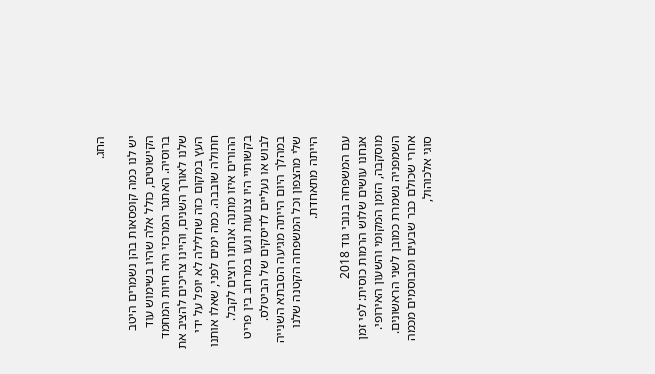החג.

יש לנו כמה קופסאות בהן נשמרים היטב הקישוטים, כולל אלה שהיו בשימוש עוד ברוסיה. האתגר המרכזי היה חיות המחמד שלנו לאורך השנים, והיינו צריכים להציב את העץ במקום כזה שחלילה לא יופל על ידי חתולה שובבה. כמה ימים לפני, שאלו אותנו ההורים איזו מתנה אנחנו רוצים לקבל. בקשותיי היו צנועות ונעו במרחב בין פריט לבוש או נעליים לדיסקים של הביטלס. במהלך היום הייתה מגיעה הסבתא השנייה שלי מהצפון וכל המשפחה הקטנה שלנו הייתה מתאחדת.

עם המשפחה בנובי גוד 2018
אנחנו עושים שלוש הרמות כוסית: לפי זמן מוסקבה, הזמן המקומי והשעון האירופי. השמפניה נשמרת כמובן לשני הראשונים. אחרי שכולם כבר שבעים ומבוסמים מכמה סוגי אלכוהול,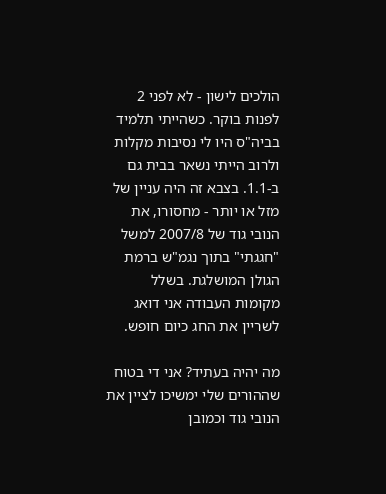הולכים לישון - לא לפני 2 לפנות בוקר. כשהייתי תלמיד בביה"ס היו לי נסיבות מקלות ולרוב הייתי נשאר בבית גם ב-1.1. בצבא זה היה עניין של מזל או יותר - מחסורו, את הנובי גוד של 2007/8 למשל "חגגתי" בתוך נגמ"ש ברמת הגולן המושלגת. בשלל מקומות העבודה אני דואג לשריין את החג כיום חופש.

מה יהיה בעתיד? אני די בטוח שההורים שלי ימשיכו לציין את הנובי גוד וכמובן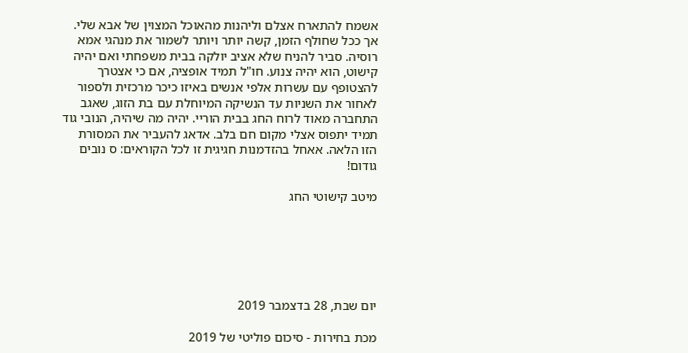אשמח להתארח אצלם וליהנות מהאוכל המצוין של אבא שלי. אך ככל שחולף הזמן, קשה יותר ויותר לשמור את מנהגי אמא רוסיה. סביר להניח שלא אציב יולקה בבית משפחתי ואם יהיה קישוט, הוא יהיה צנוע. חו"ל תמיד אופציה, אם כי אצטרך להצטופף עם עשרות אלפי אנשים באיזו כיכר מרכזית ולספור לאחור את השניות עד הנשיקה המיוחלת עם בת הזוג, שאגב התחברה מאוד לרוח החג בבית הוריי. יהיה מה שיהיה, הנובי גוד תמיד יתפוס אצלי מקום חם בלב. אדאג להעביר את המסורת הזו הלאה. אאחל בהזדמנות חגיגית זו לכל הקוראים: ס נובים גודום!

מיטב קישוטי החג






יום שבת, 28 בדצמבר 2019

מכת בחירות - סיכום פוליטי של 2019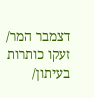דצמבר המר/ זעקו כותרות בעיתון/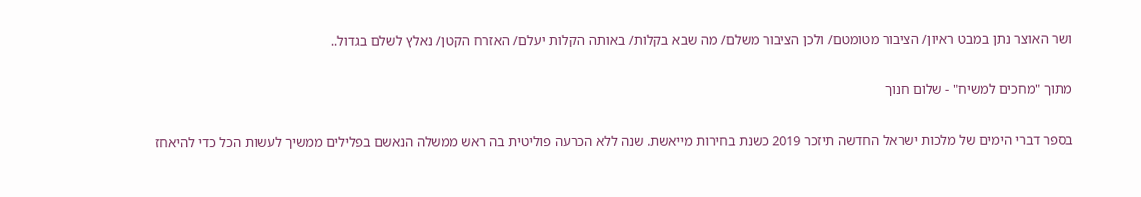ושר האוצר נתן במבט ראיון/ הציבור מטומטם/ ולכן הציבור משלם/ מה שבא בקלות/ באותה הקלות יעלם/ האזרח הקטן/ נאלץ לשלם בגדול..

מתוך "מחכים למשיח" - שלום חנוך

בספר דברי הימים של מלכות ישראל החדשה תיזכר 2019 כשנת בחירות מייאשת. שנה ללא הכרעה פוליטית בה ראש ממשלה הנאשם בפלילים ממשיך לעשות הכל כדי להיאחז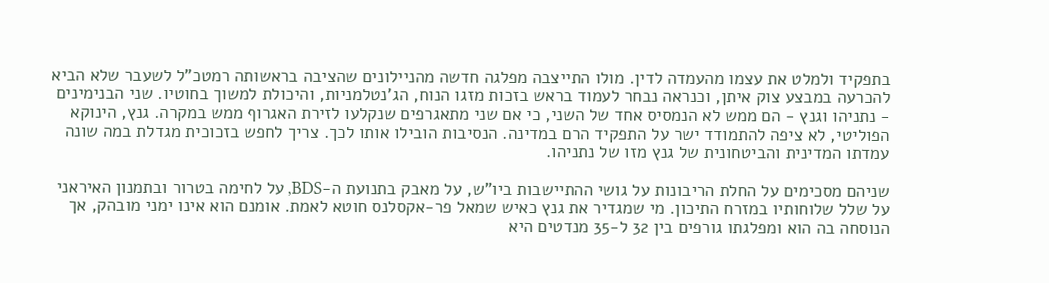בתפקיד ולמלט את עצמו מהעמדה לדין. מולו התייצבה מפלגה חדשה מהניילונים שהציבה בראשותה רמטכ"ל לשעבר שלא הביא להכרעה במבצע צוק איתן, וכנראה נבחר לעמוד בראש בזכות מזגו הנוח, הג'נטלמניות, והיכולת למשוך בחוטיו. שני הבנימינים - נתניהו וגנץ - הם ממש לא הנמסיס אחד של השני, כי אם שני מתאגרפים שנקלעו לזירת האגרוף ממש במקרה. גנץ, הינוקא הפוליטי, לא ציפה להתמודד ישר על התפקיד הרם במדינה. הנסיבות הובילו אותו לכך. צריך לחפש בזכוכית מגדלת במה שונה עמדתו המדינית והביטחונית של גנץ מזו של נתניהו.

שניהם מסכימים על החלת הריבונות על גושי ההתיישבות ביו"ש, על מאבק בתנועת ה-BDS, על לחימה בטרור ובתמנון האיראני על שלל שלוחותיו במזרח התיכון. מי שמגדיר את גנץ כאיש שמאל פר-אקסלנס חוטא לאמת. אומנם הוא אינו ימני מובהק, אך הנוסחה בה הוא ומפלגתו גורפים בין 32 ל-35 מנדטים היא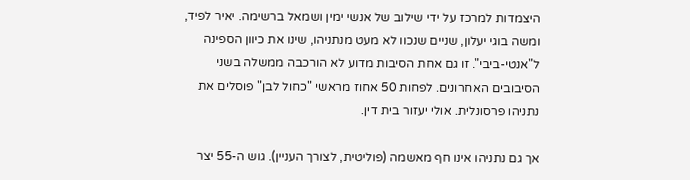היצמדות למרכז על ידי שילוב של אנשי ימין ושמאל ברשימה. יאיר לפיד, ומשה בוגי יעלון, שניים שנכוו לא מעט מנתניהו, שינו את כיוון הספינה ל"אנטי-ביבי". זו גם אחת הסיבות מדוע לא הורכבה ממשלה בשני הסיבובים האחרונים. לפחות 50 אחוז מראשי "כחול לבן" פוסלים את נתניהו פרסונלית. אולי יעזור בית דין.

אך גם נתניהו אינו חף מאשמה (פוליטית, לצורך העניין). גוש ה-55 יצר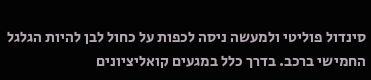סינדול פוליטי ולמעשה ניסה לכפות על כחול לבן להיות הגלגל החמישי ברכב. בדרך כלל במגעים קואליציונים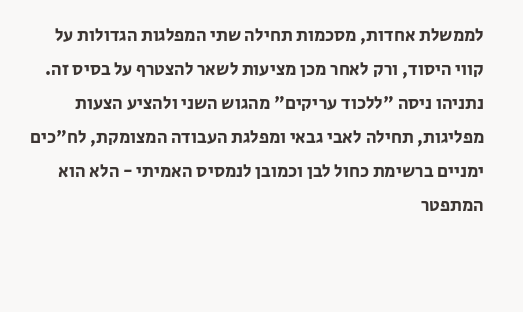לממשלת אחדות, מסכמות תחילה שתי המפלגות הגדולות על קווי היסוד, ורק לאחר מכן מציעות לשאר להצטרף על בסיס זה. נתניהו ניסה "ללכוד עריקים" מהגוש השני ולהציע הצעות מפליגות, תחילה לאבי גבאי ומפלגת העבודה המצומקת, לח"כים ימניים ברשימת כחול לבן וכמובן לנמסיס האמיתי - הלא הוא המתפטר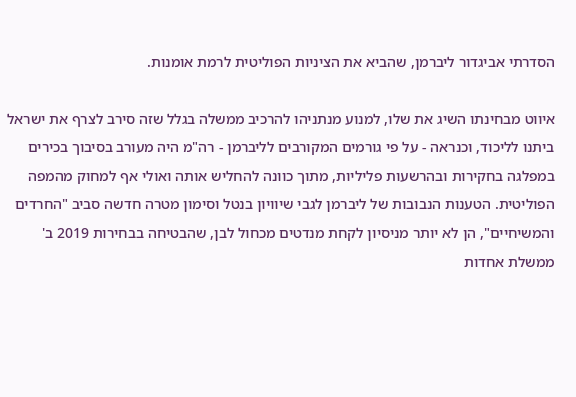הסדרתי אביגדור ליברמן, שהביא את הציניות הפוליטית לרמת אומנות.

איווט מבחינתו השיג את שלו, למנוע מנתניהו להרכיב ממשלה בגלל שזה סירב לצרף את ישראל ביתנו לליכוד, וכנראה - על פי גורמים המקורבים לליברמן - רה"מ היה מעורב בסיבוך בכירים במפלגה בחקירות ובהרשעות פליליות, מתוך כוונה להחליש אותה ואולי אף למחוק מהמפה הפוליטית. הטענות הנבובות של ליברמן לגבי שיוויון בנטל וסימון מטרה חדשה סביב "החרדים והמשיחיים", הן לא יותר מניסיון לקחת מנדטים מכחול לבן, שהבטיחה בבחירות 2019 ב' ממשלת אחדות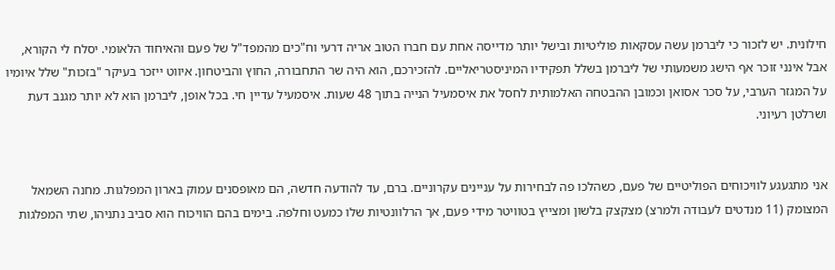חילונית. יש לזכור כי ליברמן עשה עסקאות פוליטיות ובישל יותר מדייסה אחת עם חברו הטוב אריה דרעי וח"כים מהמפד"ל של פעם והאיחוד הלאומי. יסלח לי הקורא, אבל אינני זוכר אף הישג משמעותי של ליברמן בשלל תפקידיו המיניסטריאליים. להזכירכם, הוא היה שר התחבורה, החוץ והביטחון. איווט ייזכר בעיקר "בזכות" שלל איומיו על המגזר הערבי, על סכר אסואן וכמובן ההבטחה האלמותית לחסל את איסמעיל הנייה בתוך 48 שעות. איסמעיל עדיין חי. בכל אופן, ליברמן הוא לא יותר מגנב דעת ושרלטן רעיוני.


אני מתגעגע לוויכוחים הפוליטיים של פעם, כשהלכו פה לבחירות על עניינים עקרוניים. ברם, עד להודעה חדשה, הם מאופסנים עמוק בארון המפלגות. מחנה השמאל המצומק (11 מנדטים לעבודה ולמרצ) מצקצק בלשון ומצייץ בטוויטר מידי פעם, אך הרלוונטיות שלו כמעט וחלפה. בימים בהם הוויכוח הוא סביב נתניהו, שתי המפלגות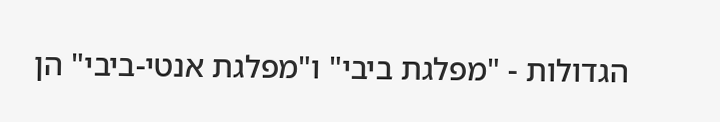הגדולות - "מפלגת ביבי" ו"מפלגת אנטי-ביבי" הן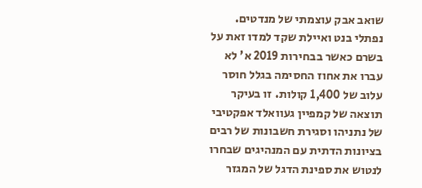שואב אבק עוצמתי של מנדטים. נפתלי בנט ואיילת שקד למדו זאת על בשרם כאשר בבחירות 2019 א' לא עברו את אחוז החסימה בגלל חוסר עלוב של 1,400 קולות. זו בעיקר תוצאה של קמפיין געוואלד אפקטיבי של נתניהו וסגירת חשבונות של רבים בציונות הדתית עם המנהיגים שבחרו לנטוש את ספינת הדגל של המגזר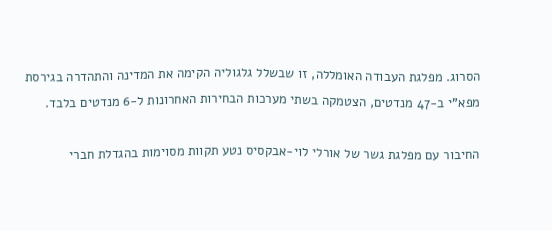הסרוג. מפלגת העבודה האומללה, זו שבשלל גלגוליה הקימה את המדינה והתהדרה בגירסת מפא"י ב-47 מנדטים, הצטמקה בשתי מערכות הבחירות האחרונות ל-6 מנדטים בלבד.

החיבור עם מפלגת גשר של אורלי לוי-אבקסיס נטע תקוות מסוימות בהגדלת חברי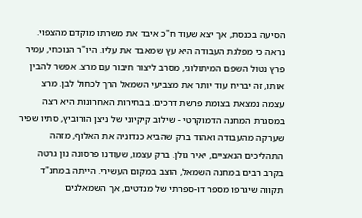הסיעה בכנסת, אך יצא שעוד ח"כ איבד את משרתו מוקדם מהצפוי. נראה כי מפלגת העבודה היא עץ שמאבד את עליו. היו"ר הנוכחי, עמיר פרץ נטול השפם המיתולוגי, מסרב ליצור חיבור עם מרצ. אפשר להבין אותו, זה יבריח עוד יותר את מצביעי השמאל הרך לכחול לבן. מרצ עצמה נמצאת בצומת פרשת דרכים. בבחירות האחרונות היא רצה במסגרת המחנה הדמוקרטי - שילוב קיקיוני של ניצן הורוביץ, סתיו שפיר שערקה מהעבודה ואהוד ברק שהביא כנדוניה את האלוף, מזהה התהליכים הנאציים, יאיר גולן. ברק עצמו, שעודנו פרסונה נון גרטה בקרב רבים במחנה השמאל, הוצב במקום העשירי. הייתה במחנ"ד תקווה שיגרפו מספר דו-ספרתי של מנדטים, אך השמאלנים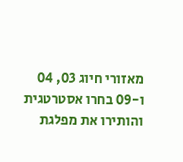מאזורי חיוג 03, 04 ו-09 בחרו אסטרטגית והותירו את מפלגת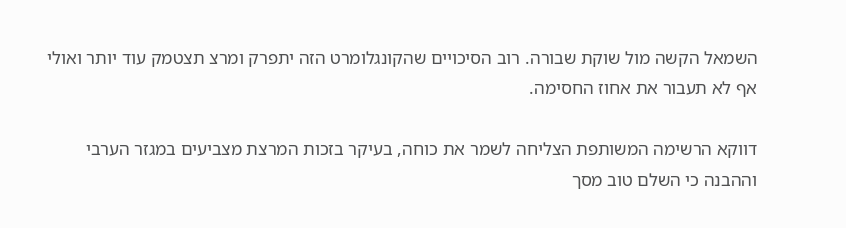השמאל הקשה מול שוקת שבורה. רוב הסיכויים שהקונגלומרט הזה יתפרק ומרצ תצטמק עוד יותר ואולי אף לא תעבור את אחוז החסימה.

דווקא הרשימה המשותפת הצליחה לשמר את כוחה, בעיקר בזכות המרצת מצביעים במגזר הערבי וההבנה כי השלם טוב מסך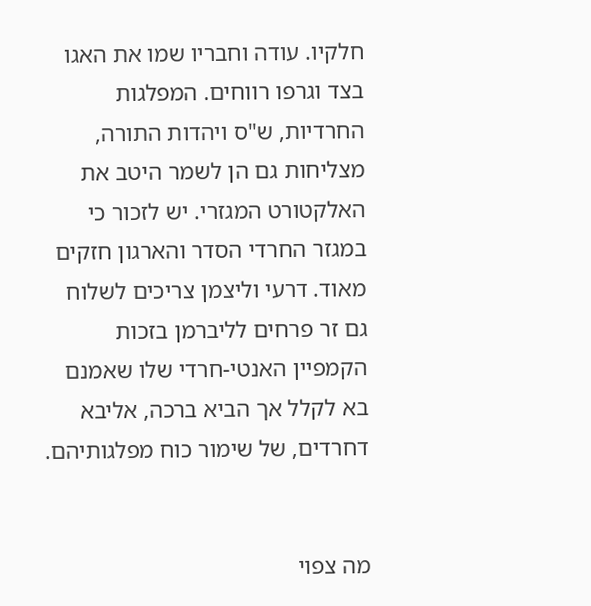חלקיו. עודה וחבריו שמו את האגו בצד וגרפו רווחים. המפלגות החרדיות, ש"ס ויהדות התורה, מצליחות גם הן לשמר היטב את האלקטורט המגזרי. יש לזכור כי במגזר החרדי הסדר והארגון חזקים מאוד. דרעי וליצמן צריכים לשלוח גם זר פרחים לליברמן בזכות הקמפיין האנטי-חרדי שלו שאמנם בא לקלל אך הביא ברכה, אליבא דחרדים, של שימור כוח מפלגותיהם.


מה צפוי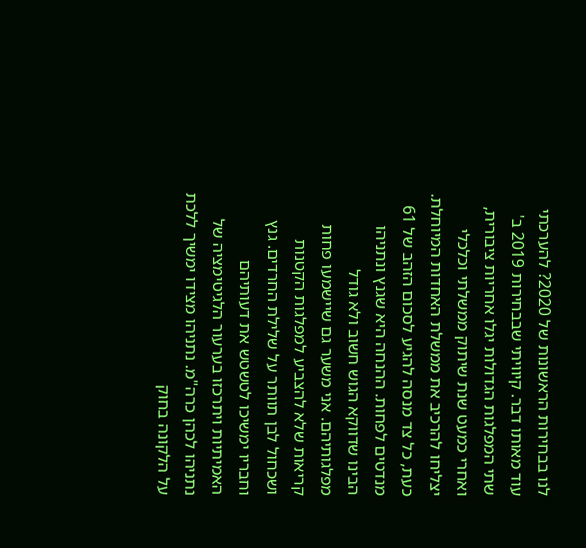לנו בבחירות הראשונות של 2020? להערכתי עוד מאותו דבר. קיוויתי שבבחירות 2019 ב' שתי המפלגות הגדולות יגלו אחריות ציבורית, ואחרי כמעט שנת שיתוק ממשלתי וכלכלי יצליחו להרכיב את ממשלת האחדות המיוחלת. כעת, כל צד מנסה להגיע לסכום הזהב של 61 מנדטים לפחות. ההנחה היא שגנץ ונתניהו הבינו שדווקא הגוש חשוב ולא גודל מפלגותיהם. אני משער גם שיישמעו פחות קריאות שלא להצביע למפלגות הקטנות ושכחול לבן תוותר על שלילת החרדים. גנץ וחבריו ימשיכו לטשטש את דעותיהם האמיתיות ויתרכזו בערעור הלגיטימציה של נתניהו לכהן כרה"מ. נתניהו מצידו ימשיך ללכת על הלקונה בחוק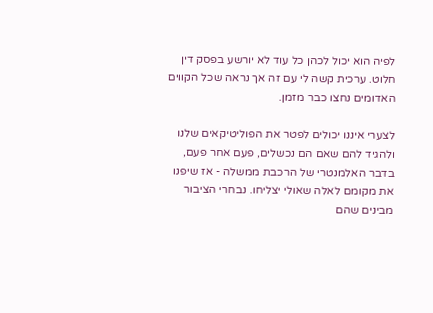לפיה הוא יכול לכהן כל עוד לא יורשע בפסק דין חלוט. ערכית קשה לי עם זה אך נראה שכל הקווים האדומים נחצו כבר מזמן.

לצערי איננו יכולים לפטר את הפוליטיקאים שלנו ולהגיד להם שאם הם נכשלים, פעם אחר פעם, בדבר האלמנטרי של הרכבת ממשלה - אז שיפנו את מקומם לאלה שאולי יצליחו. נבחרי הציבור מבינים שהם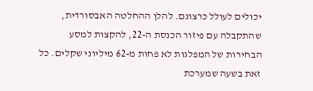יכולים לעולל כרצונם. להלן ההחלטה האבסורדית, שהתקבלה עם פיזור הכנסת ה-22, להקצות למסע הבחירות של המפלגות לא פחות מ-62 מיליוני שקלים. כל זאת בשעה שמערכת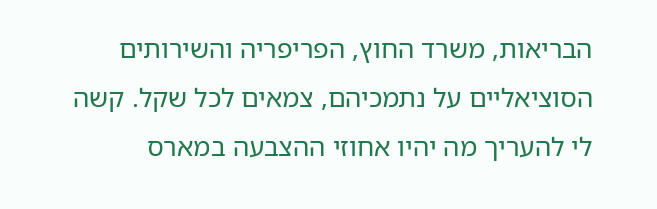הבריאות, משרד החוץ, הפריפריה והשירותים הסוציאליים על נתמכיהם, צמאים לכל שקל. קשה לי להעריך מה יהיו אחוזי ההצבעה במארס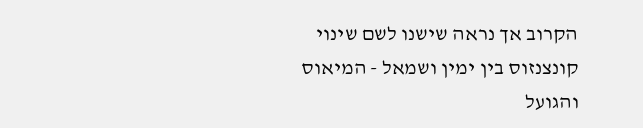הקרוב אך נראה שישנו לשם שינוי קונצנזוס בין ימין ושמאל - המיאוס והגועל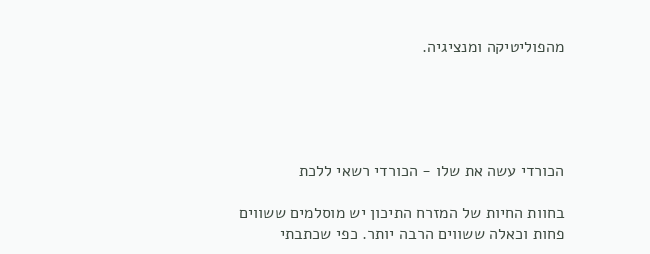מהפוליטיקה ומנציגיה.





הכורדי עשה את שלו - הכורדי רשאי ללכת

בחוות החיות של המזרח התיכון יש מוסלמים ששווים פחות וכאלה ששווים הרבה יותר. כפי שכתבתי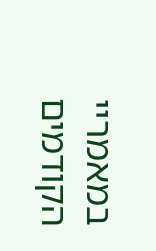במאמריי הקודמים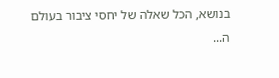בנושא, הכל שאלה של יחסי ציבור בעולם ה...